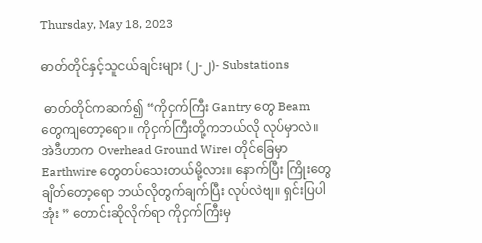Thursday, May 18, 2023

ဓာတ်တိုင်နှင့်သူငယ်ချင်းများ (၂-၂)- Substations

 ဓာတ်တိုင်ကဆက်၍ “ကိုငှက်ကြီး Gantry တွေ Beam တွေကျတော့ရော။ ကိုငှက်ကြီးတို့ကဘယ်လို လုပ်မှာလဲ။ အဲဒီဟာက Overhead Ground Wire၊ တိုင်ခြေမှာ Earthwire တွေတပ်သေးတယ်မို့လား။ နောက်ပြီး ကြိုးတွေချိတ်တော့ရော ဘယ်လိုတွက်ချက်ပြီး လုပ်လဲဗျ။ ရှင်းပြပါအုံး ” တောင်းဆိုလိုက်ရာ ကိုငှက်ကြီးမှ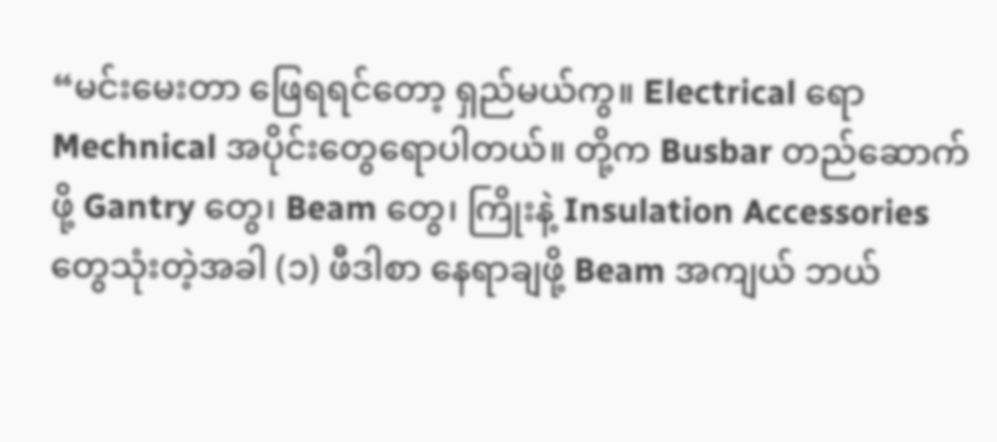“မင်းမေးတာ ဖြေရရင်တော့ ရှည်မယ်ကွ။ Electrical ရော Mechnical အပိုင်းတွေရောပါတယ်။ တို့က Busbar တည်ဆောက်ဖို့ Gantry တွေ၊ Beam တွေ၊ ကြိုးနဲ့ Insulation Accessories တွေသုံးတဲ့အခါ (၁) ဖီဒါစာ နေရာချဖို့ Beam အကျယ် ဘယ်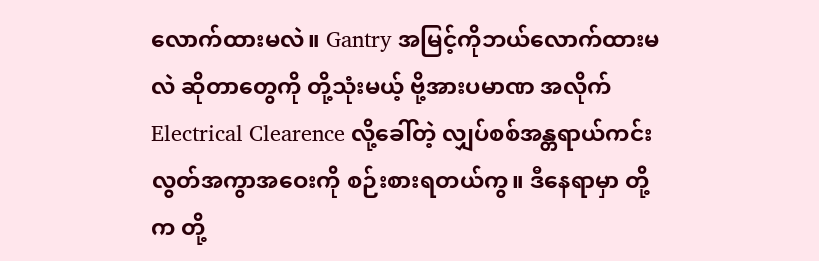လောက်ထားမလဲ။ Gantry အမြင့်ကိုဘယ်လောက်ထားမလဲ ဆိုတာတွေကို တို့သုံးမယ့် ဗို့အားပမာဏ အလိုက် Electrical Clearence လို့ခေါ်တဲ့ လျှပ်စစ်အန္တရာယ်ကင်းလွတ်အကွာအဝေးကို စဉ်းစားရတယ်ကွ။ ဒီနေရာမှာ တို့က တို့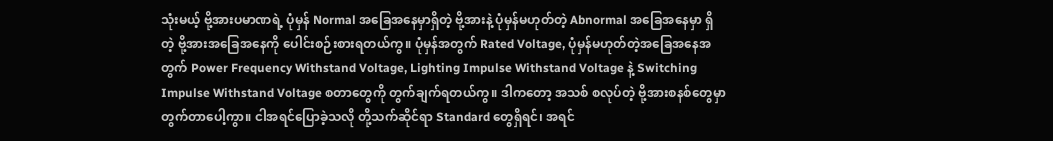သုံးမယ့် ဗို့အားပမာဏရဲ့ ပုံမှန် Normal အခြေအနေမှာရှိတဲ့ ဗို့အားနဲ့ ပုံမှန်မဟုတ်တဲ့ Abnormal အခြေအနေမှာ ရှိတဲ့ ဗို့အားအခြေအနေကို ပေါင်းစဉ်းစားရတယ်ကွ။ ပုံမှန်အတွက် Rated Voltage, ပုံမှန်မဟုတ်တဲ့အခြေအနေအတွက် Power Frequency Withstand Voltage, Lighting Impulse Withstand Voltage နဲ့ Switching Impulse Withstand Voltage စတာတွေကို တွက်ချက်ရတယ်ကွ။ ဒါကတော့ အသစ် စလုပ်တဲ့ ဗို့အားစနစ်တွေမှာတွက်တာပေါ့ကွာ။ ငါအရင်ပြောခဲ့သလို တို့သက်ဆိုင်ရာ Standard တွေရှိရင်၊ အရင်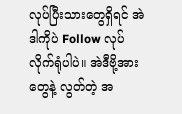လုပ်ပြီးသားတွေရှိရင် အဲဒါကိုပဲ Follow လုပ်လိုက်ရုံပါပဲ။ အဲဒီဗို့အားတွေနဲ့ လွတ်တဲ့ အ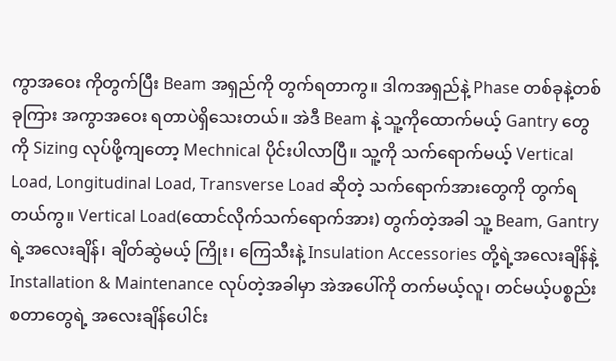ကွာအဝေး ကိုတွက်ပြီး Beam အရှည်ကို တွက်ရတာကွ။ ဒါကအရှည်နဲ့ Phase တစ်ခုနဲ့တစ်ခုကြား အကွာအဝေး ရတာပဲရှိသေးတယ်။ အဲဒီ Beam နဲ့ သူ့ကိုထောက်မယ့် Gantry တွေကို Sizing လုပ်ဖို့ကျတော့ Mechnical ပိုင်းပါလာပြီ။ သူ့ကို သက်ရောက်မယ့် Vertical Load, Longitudinal Load, Transverse Load ဆိုတဲ့ သက်ရောက်အားတွေကို တွက်ရတယ်ကွ။ Vertical Load(ထောင်လိုက်သက်ရောက်အား) တွက်တဲ့အခါ သူ့ Beam, Gantry ရဲ့အလေးချိန်၊ ချိတ်ဆွဲမယ့် ကြိုး၊ ကြေသီးနဲ့ Insulation Accessories တို့ရဲ့အလေးချိန်နဲ့ Installation & Maintenance လုပ်တဲ့အခါမှာ အဲအပေါ်ကို တက်မယ့်လူ၊ တင်မယ့်ပစ္စည်း စတာတွေရဲ့ အလေးချိန်ပေါင်း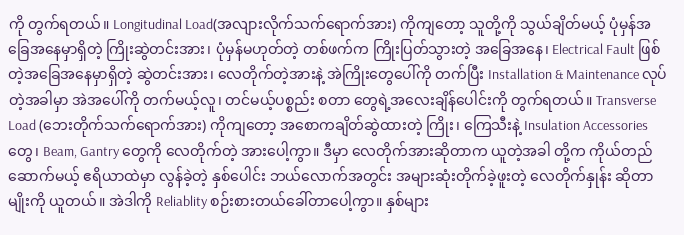ကို တွက်ရတယ်။ Longitudinal Load(အလျားလိုက်သက်ရောက်အား) ကိုကျတော့ သူတို့ကို သွယ်ချိတ်မယ့် ပုံမှန်အခြေအနေမှာရှိတဲ့ ကြိုးဆွဲတင်းအား၊ ပုံမှန်မဟုတ်တဲ့ တစ်ဖက်က ကြိုးပြတ်သွားတဲ့ အခြေအနေ၊ Electrical Fault ဖြစ်တဲ့အခြေအနေမှာရှိတဲ့ ဆွဲတင်းအား၊ လေတိုက်တဲ့အားနဲ့ အဲကြိုးတွေပေါ်ကို တက်ပြီး Installation & Maintenance လုပ်တဲ့အခါမှာ အဲအပေါ်ကို တက်မယ့်လူ၊ တင်မယ့်ပစ္စည်း စတာ တွေရဲ့အလေးချိန်ပေါင်းကို တွက်ရတယ်။ Transverse Load (ဘေးတိုက်သက်ရောက်အား) ကိုကျတော့ အစောကချိတ်ဆွဲထားတဲ့ ကြိုး၊ ကြေသီးနဲ့ Insulation Accessories တွေ၊ Beam, Gantry တွေကို လေတိုက်တဲ့ အားပေါ့ကွာ။ ဒီမှာ လေတိုက်အားဆိုတာက ယူတဲ့အခါ တို့က ကိုယ်တည်ဆောက်မယ့် ဧရိယာထဲမှာ လွန်ခဲ့တဲ့ နှစ်ပေါင်း ဘယ်လောက်အတွင်း အများဆုံးတိုက်ခဲ့ဖူးတဲ့ လေတိုက်နှုန်း ဆိုတာမျိုးကို ယူတယ်။ အဲဒါကို Reliablity စဉ်းစားတယ်ခေါ်တာပေါ့ကွာ။ နှစ်များ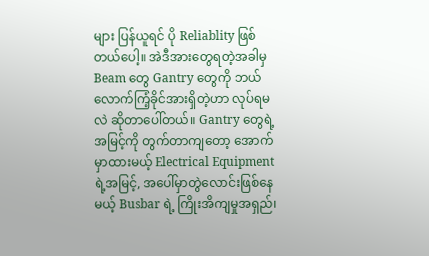များ ပြန်ယူရင် ပို Reliablity ဖြစ်တယ်ပေါ့။ အဲဒီအားတွေရတဲ့အခါမှ Beam တွေ Gantry တွေကို ဘယ်လောက်ကြံ့ခိုင်အားရှိတဲ့ဟာ လုပ်ရမလဲ ဆိုတာပေါ်တယ်။ Gantry တွေရဲ့အမြင့်ကို တွက်တာကျတော့ အောက်မှာထားမယ့် Electrical Equipment ရဲ့အမြင့်, အပေါ်မှာတွဲလောင်းဖြစ်နေမယ့် Busbar ရဲ့ ကြိုးအိကျမှုအရှည်၊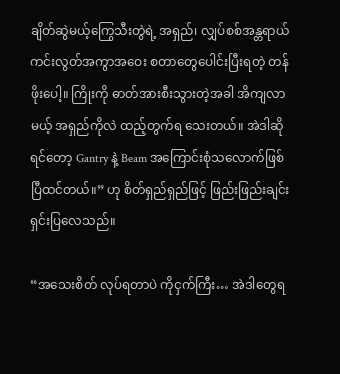ချိတ်ဆွဲမယ့်ကြွေသီးတွဲရဲ့ အရှည်၊ လျှပ်စစ်အန္တရာယ်ကင်းလွတ်အကွာအဝေး စတာတွေပေါင်းပြီးရတဲ့ တန်ဖိုးပေါ့။ ကြိုးကို ဓာတ်အားစီးသွားတဲ့အခါ အိကျလာမယ့် အရှည်ကိုလဲ ထည့်တွက်ရ သေးတယ်။ အဲဒါဆိုရင်တော့ Gantry နဲ့ Beam အကြောင်းစုံသလောက်ဖြစ်ပြီထင်တယ်။” ဟု စိတ်ရှည်ရှည်ဖြင့် ဖြည်းဖြည်းချင်းရှင်းပြလေသည်။

“အသေးစိတ် လုပ်ရတာပဲ ကိုငှက်ကြီး… အဲဒါတွေရ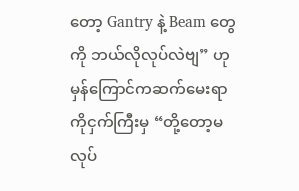တော့ Gantry နဲ့ Beam တွေကို ဘယ်လိုလုပ်လဲဗျ” ဟု မှန်ကြောင်ကဆက်မေးရာ ကိုငှက်ကြီးမှ “တို့တော့မလုပ်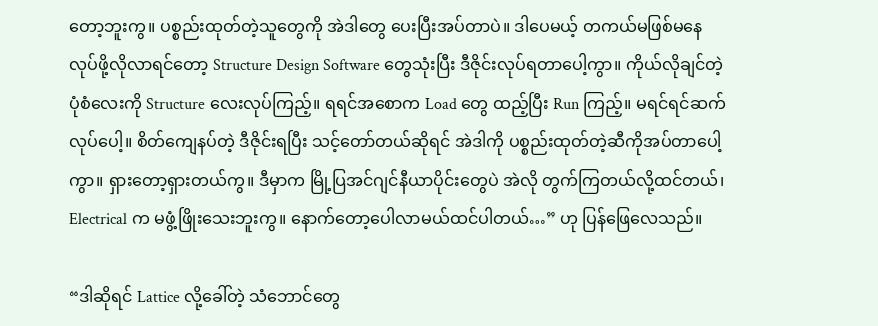တော့ဘူးကွ။ ပစ္စည်းထုတ်တဲ့သူတွေကို အဲဒါတွေ ပေးပြီးအပ်တာပဲ။ ဒါပေမယ့် တကယ်မဖြစ်မနေလုပ်ဖို့လိုလာရင်တော့ Structure Design Software တွေသုံးပြီး ဒီဇိုင်းလုပ်ရတာပေါ့ကွာ။ ကိုယ်လိုချင်တဲ့ပုံစံလေးကို Structure လေးလုပ်ကြည့်။ ရရင်အစောက Load တွေ ထည့်ပြီး Run ကြည့်။ မရင်ရင်ဆက်လုပ်ပေါ့။ စိတ်ကျေနပ်တဲ့ ဒီဇိုင်းရပြီး သင့်တော်တယ်ဆိုရင် အဲဒါကို ပစ္စည်းထုတ်တဲ့ဆီကိုအပ်တာပေါ့ကွာ။ ရှားတော့ရှားတယ်ကွ။ ဒီမှာက မြို့ပြအင်ဂျင်နီယာပိုင်းတွေပဲ အဲလို တွက်ကြတယ်လို့ထင်တယ်၊ Electrical က မဖွံ့ဖြိုးသေးဘူးကွ။ နောက်တော့ပေါလာမယ်ထင်ပါတယ်…” ဟု ပြန်ဖြေလေသည်။

“ဒါဆိုရင် Lattice လို့ခေါ်တဲ့ သံဘောင်တွေ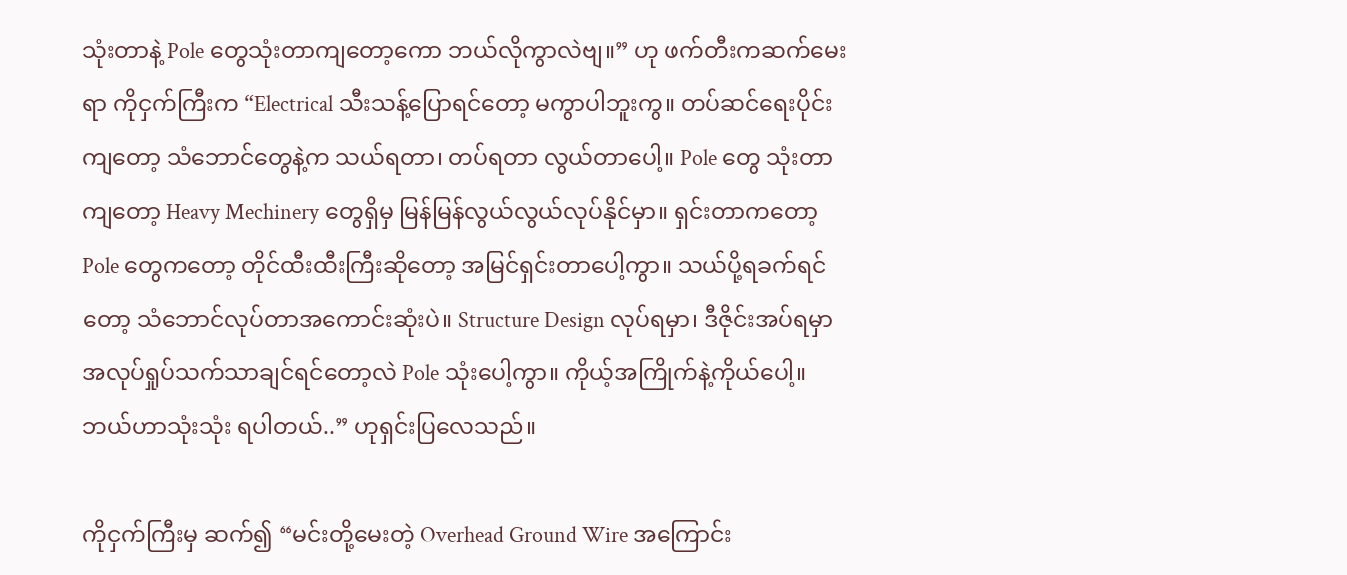သုံးတာနဲ့ Pole တွေသုံးတာကျတော့ကော ဘယ်လိုကွာလဲဗျ။” ဟု ဖက်တီးကဆက်မေးရာ ကိုငှက်ကြီးက “Electrical သီးသန့်ပြောရင်တော့ မကွာပါဘူးကွ။ တပ်ဆင်ရေးပိုင်း ကျတော့ သံဘောင်တွေနဲ့က သယ်ရတာ၊ တပ်ရတာ လွယ်တာပေါ့။ Pole တွေ သုံးတာကျတော့ Heavy Mechinery တွေရှိမှ မြန်မြန်လွယ်လွယ်လုပ်နိုင်မှာ။ ရှင်းတာကတော့ Pole တွေကတော့ တိုင်ထီးထီးကြီးဆိုတော့ အမြင်ရှင်းတာပေါ့ကွာ။ သယ်ပို့ရခက်ရင်တော့ သံဘောင်လုပ်တာအကောင်းဆုံးပဲ။ Structure Design လုပ်ရမှာ၊ ဒီဇိုင်းအပ်ရမှာ အလုပ်ရှုပ်သက်သာချင်ရင်တော့လဲ Pole သုံးပေါ့ကွာ။ ကိုယ့်အကြိုက်နဲ့ကိုယ်ပေါ့။ ဘယ်ဟာသုံးသုံး ရပါတယ်..” ဟုရှင်းပြလေသည်။

ကိုငှက်ကြီးမှ ဆက်၍ “မင်းတို့မေးတဲ့ Overhead Ground Wire အကြောင်း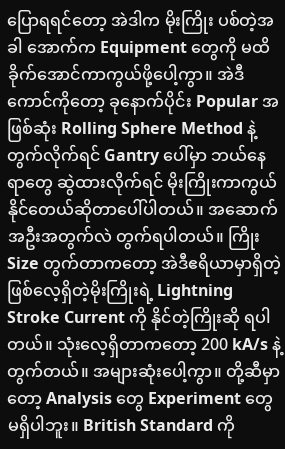ပြောရရင်တော့ အဲဒါက မိုးကြိုး ပစ်တဲ့အခါ အောက်က Equipment တွေကို မထိခိုက်အောင်ကာကွယ်ဖို့ပေါ့ကွာ။ အဲဒီကောင်ကိုတော့ ခုနောက်ပိုင်း Popular အဖြစ်ဆုံး Rolling Sphere Method နဲ့တွက်လိုက်ရင် Gantry ပေါ်မှာ ဘယ်နေရာတွေ ဆွဲထားလိုက်ရင် မိုးကြိုးကာကွယ်နိုင်တေယ်ဆိုတာပေါ်ပါတယ်။ အဆောက်အဦးအတွက်လဲ တွက်ရပါတယ်။ ကြိုး Size တွက်တာကတော့ အဲဒီဧရိယာမှာရှိတဲ့ ဖြစ်လေ့ရှိတဲ့မိုးကြိုးရဲ့ Lightning Stroke Current ကို နိုင်တဲ့ကြိုးဆို ရပါတယ်။ သုံးလေ့ရှိတာကတော့ 200 kA/s နဲ့တွက်တယ်။ အများဆုံးပေါ့ကွာ။ တို့ဆီမှာတော့ Analysis တွေ Experiment တွေ မရှိပါဘူး။ British Standard ကို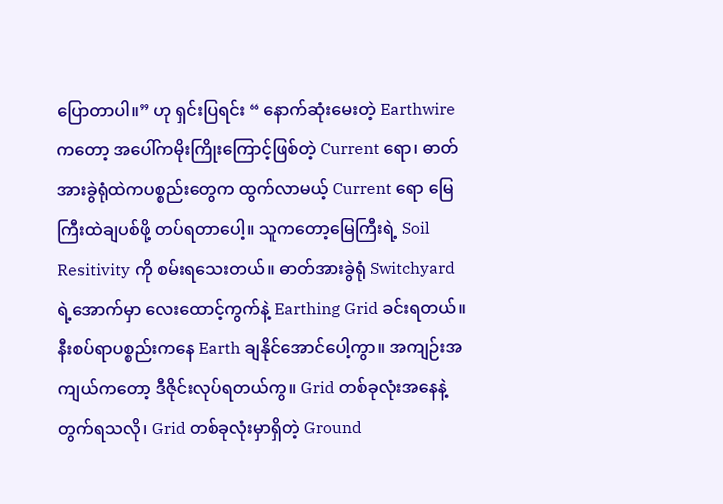ပြောတာပါ။” ဟု ရှင်းပြရင်း “ နောက်ဆုံးမေးတဲ့ Earthwire ကတော့ အပေါ်ကမိုးကြိုးကြောင့်ဖြစ်တဲ့ Current ရော၊ ဓာတ်အားခွဲရုံထဲကပစ္စည်းတွေက ထွက်လာမယ့် Current ရော မြေကြီးထဲချပစ်ဖို့ တပ်ရတာပေါ့။ သူကတော့မြေကြီးရဲ့ Soil Resitivity ကို စမ်းရသေးတယ်။ ဓာတ်အားခွဲရုံ Switchyard ရဲ့အောက်မှာ လေးထောင့်ကွက်နဲ့ Earthing Grid ခင်းရတယ်။ နီးစပ်ရာပစ္စည်းကနေ Earth ချနိုင်အောင်ပေါ့ကွာ။ အကျဉ်းအကျယ်ကတော့ ဒီဇိုင်းလုပ်ရတယ်ကွ။ Grid တစ်ခုလုံးအနေနဲ့တွက်ရသလို၊ Grid တစ်ခုလုံးမှာရှိတဲ့ Ground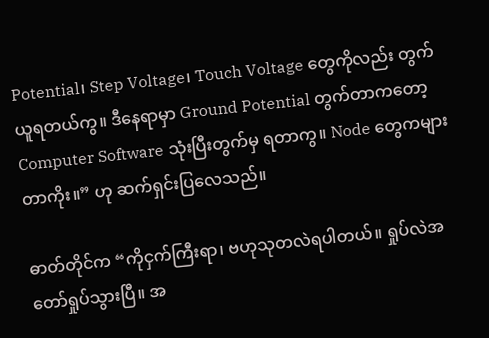Potential၊ Step Voltage၊ Touch Voltage တွေကိုလည်း တွက်ယူရတယ်ကွ။ ဒီနေရာမှာ Ground Potential တွက်တာကတော့ Computer Software သုံးပြီးတွက်မှ ရတာကွ။ Node တွေကများတာကိုး။” ဟု ဆက်ရှင်းပြလေသည်။

ဓာတ်တိုင်က “ကိုငှက်ကြီးရာ၊ ဗဟုသုတလဲရပါတယ်။ ရှုပ်လဲအတော်ရှုပ်သွားပြီ။ အ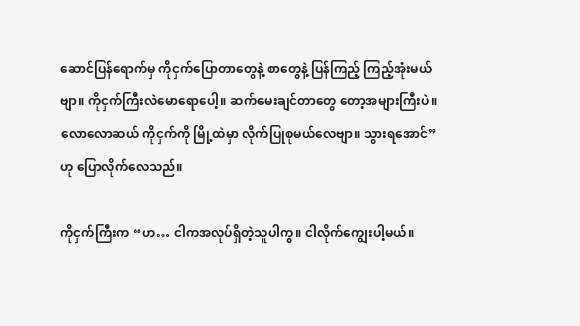ဆောင်ပြန်ရောက်မှ ကိုငှက်ပြောတာတွေနဲ့ စာတွေနဲ့ ပြန်ကြည့် ကြည့်အုံးမယ်ဗျာ။ ကိုငှက်ကြီးလဲမောရောပေါ့။ ဆက်မေးချင်တာတွေ တော့အများကြီးပဲ။ လောလောဆယ် ကိုငှက်ကို မြို့ထဲမှာ လိုက်ပြုစုမယ်လေဗျာ။ သွားရအောင်” ဟု ပြောလိုက်လေသည်။

ကိုငှက်ကြီးက “ဟ… ငါကအလုပ်ရှိတဲ့သူပါကွ။ ငါလိုက်ကျွေးပါ့မယ်။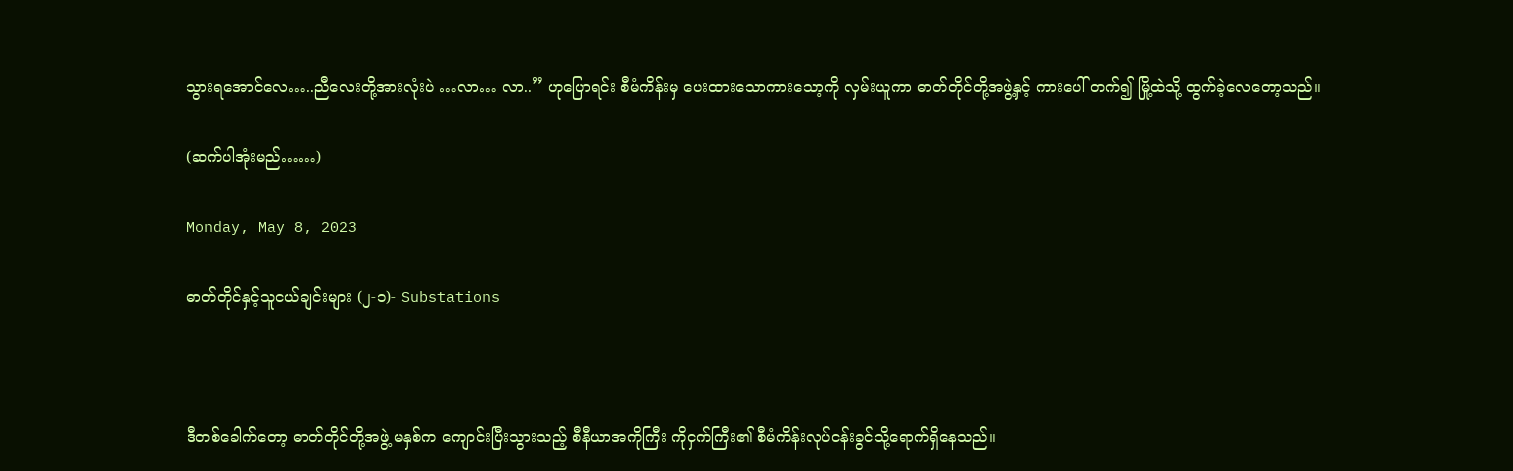သွားရအောင်လေ…..ညီလေးတို့အားလုံးပဲ …လာ… လာ..” ဟုပြောရင်း စီမံကိန်းမှ ပေးထားသောကားသော့ကို လှမ်းယူကာ ဓာတ်တိုင်တို့အဖွဲ့နှင့် ကားပေါ် တက်၍ မြို့ထဲသို့ ထွက်ခဲ့လေတော့သည်။

(ဆက်ပါအုံးမည်……)

Monday, May 8, 2023

ဓာတ်တိုင်နှင့်သူငယ်ချင်းများ (၂-၁)- Substations



ဒီတစ်ခေါက်တော့ ဓာတ်တိုင်တို့အဖွဲ့ မနှစ်က ကျောင်းပြီးသွားသည့် စီနီယာအကိုကြီး ကိုငှက်ကြီး၏ စီမံကိန်းလုပ်ငန်းခွင်သို့ရောက်ရှိနေသည်။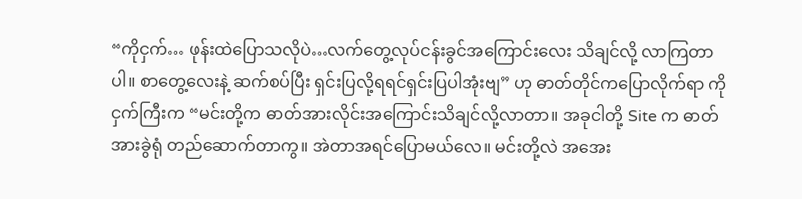“ကိုငှက်… ဖုန်းထဲပြောသလိုပဲ…လက်တွေ့လုပ်ငန်းခွင်အကြောင်းလေး သိချင်လို့ လာကြတာပါ။ စာတွေ့လေးနဲ့ ဆက်စပ်ပြီး ရှင်းပြလို့ရရင်ရှင်းပြပါအုံးဗျ” ဟု ဓာတ်တိုင်ကပြောလိုက်ရာ ကိုငှက်ကြီးက “မင်းတို့က ဓာတ်အားလိုင်းအကြောင်းသိချင်လို့လာတာ။ အခုငါတို့ Site က ဓာတ်အားခွဲရုံ တည်ဆောက်တာကွ။ အဲတာအရင်ပြောမယ်လေ။ မင်းတို့လဲ အအေး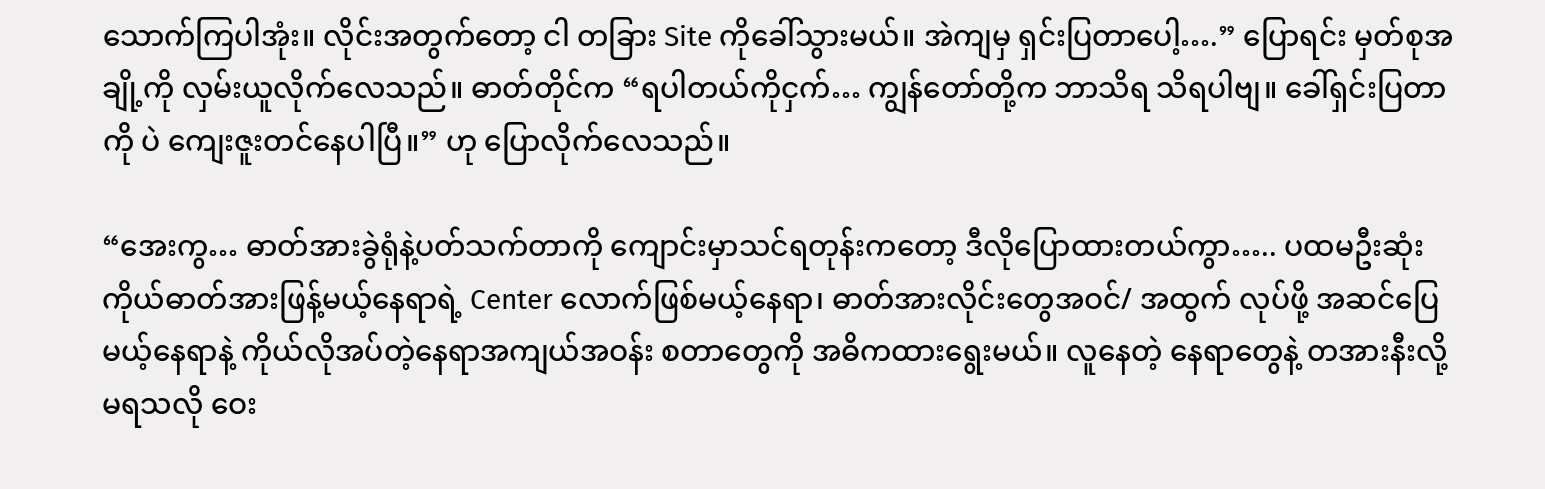သောက်ကြပါအုံး။ လိုင်းအတွက်တော့ ငါ တခြား Site ကိုခေါ်သွားမယ်။ အဲကျမှ ရှင်းပြတာပေါ့….” ပြောရင်း မှတ်စုအချို့ကို လှမ်းယူလိုက်လေသည်။ ဓာတ်တိုင်က “ရပါတယ်ကိုငှက်… ကျွန်တော်တို့က ဘာသိရ သိရပါဗျ။ ခေါ်ရှင်းပြတာကို ပဲ ကျေးဇူးတင်နေပါပြီ။” ဟု ပြောလိုက်လေသည်။

“အေးကွ… ဓာတ်အားခွဲရုံနဲ့ပတ်သက်တာကို ကျောင်းမှာသင်ရတုန်းကတော့ ဒီလိုပြောထားတယ်ကွာ….. ပထမဦးဆုံး ကိုယ်ဓာတ်အားဖြန့်မယ့်နေရာရဲ့ Center လောက်ဖြစ်မယ့်နေရာ၊ ဓာတ်အားလိုင်းတွေအဝင်/ အထွက် လုပ်ဖို့ အဆင်ပြေမယ့်နေရာနဲ့ ကိုယ်လိုအပ်တဲ့နေရာအကျယ်အဝန်း စတာတွေကို အဓိကထားရွေးမယ်။ လူနေတဲ့ နေရာတွေနဲ့ တအားနီးလို့မရသလို ဝေး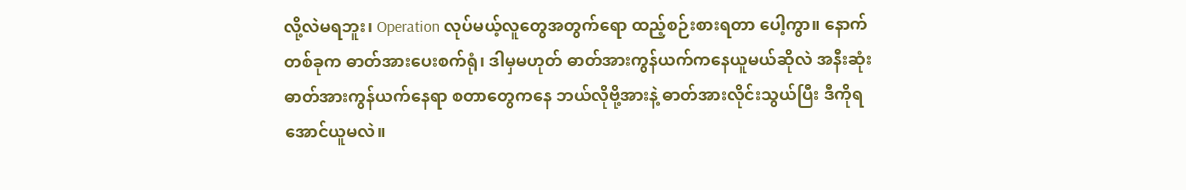လို့လဲမရဘူး၊ Operation လုပ်မယ့်လူတွေအတွက်ရော ထည့်စဉ်းစားရတာ ပေါ့ကွာ။ နောက်တစ်ခုက ဓာတ်အားပေးစက်ရုံ၊ ဒါမှမဟုတ် ဓာတ်အားကွန်ယက်ကနေယူမယ်ဆိုလဲ အနီးဆုံး ဓာတ်အားကွန်ယက်နေရာ စတာတွေကနေ ဘယ်လိုဗို့အားနဲ့ ဓာတ်အားလိုင်းသွယ်ပြီး ဒီကိုရအောင်ယူမလဲ။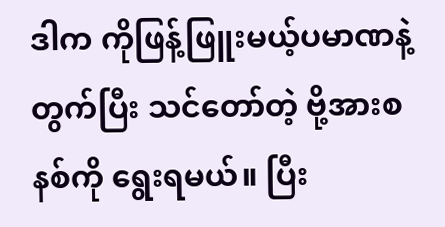ဒါက ကိုဖြန့်ဖြူးမယ့်ပမာဏနဲ့ တွက်ပြီး သင်တော်တဲ့ ဗို့အားစနစ်ကို ရွေးရမယ်။ ပြီး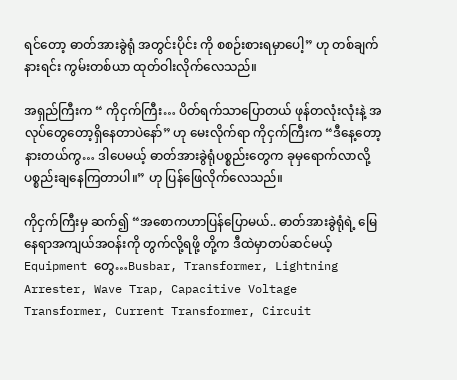ရင်‌တော့ ဓာတ်အားခွဲရုံ အတွင်းပိုင်း ကို စစဉ်းစားရမှာပေါ့” ဟု တစ်ချက်နားရင်း ကွမ်းတစ်ယာ ထုတ်ဝါးလိုက်လေသည်။

အရှည်ကြီးက “ ကိုငှက်ကြီး… ပိတ်ရက်သာပြောတယ် ဖုန်တလုံးလုံးနဲ့ အလုပ်တွေတော့ရှိနေတာပဲနော်” ဟု မေးလိုက်ရာ ကိုငှက်ကြီးက “ဒီနေ့တော့နားတယ်ကွ… ဒါပေမယ့် ဓာတ်အားခွဲရုံပစ္စည်းတွေက ခုမှရောက်လာလို့ ပစ္စည်းချနေကြတာပါ။” ဟု ပြန်ဖြေလိုက်လေသည်။

ကိုငှက်ကြီးမှ ဆက်၍ “အစောကဟာပြန်ပြောမယ်.. ဓာတ်အားခွဲရုံရဲ့ မြေနေရာအကျယ်အဝန်းကို တွက်လို့ရဖို့ တို့က ဒီထဲမှာတပ်ဆင်မယ့် Equipment တွေ…Busbar, Transformer, Lightning Arrester, Wave Trap, Capacitive Voltage Transformer, Current Transformer, Circuit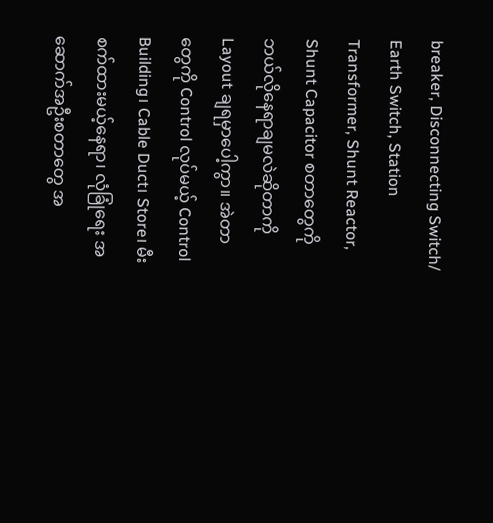breaker, Disconnecting Switch/ Earth Switch, Station Transformer, Shunt Reactor, Shunt Capacitor စတာတွေကို ဘယ်လိုနေရာချမလဲဆိုတာကို Layout ချရမှာပေါ့ကွာ။ အဲတာတွေကို Control လုပ်မယ့် Control Building၊ Cable Duct၊ Store၊ မီးစက်ထားမယ့်နေရာ၊ လုံခြုံရေး အဆောက်အဦးစတာတွေ အ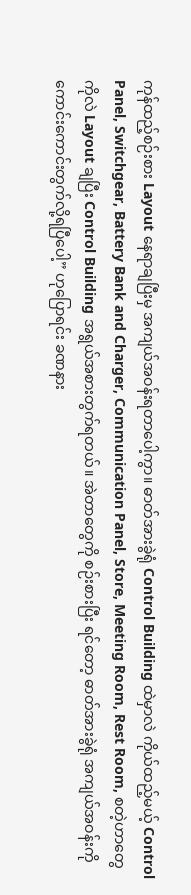ကုန်ထည့်စဉ်းစား Layout နေရာချပြီးမှ အကျယ်အဝန်းရတာပေါ့ကွာ။ ဓာတ်အားခွဲရုံ Control Building ထဲမှာလဲ ကိုယ်ထည့်မယ့် Control Panel, Switchgear, Battery Bank and Charger, Communication Panel, Store, Meeting Room, Rest Room, စတဲ့ဟာတွေကိုလဲ Layout ချပြီး Control Building အရွယ်အစားတွက်ရတယ်။ အဲတာတွေကို စဉ်းစားပြီး ရင်တော့ ဓာတ်အားခွဲရုံ အကျယ်အဝန်းကို ကောင်းကောင်းတွက်လို့ရပြီပေါ့” ဟုပြောရင်း ခဏနား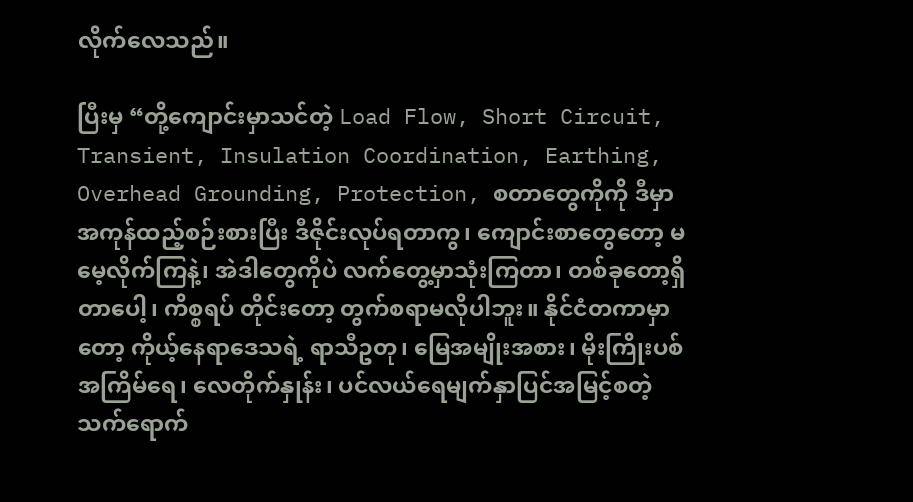လိုက်လေသည်။

ပြီးမှ “တို့ကျောင်းမှာသင်တဲ့ Load Flow, Short Circuit, Transient, Insulation Coordination, Earthing, Overhead Grounding, Protection, စတာတွေကိုကို ဒီမှာ အကုန်ထည့်စဉ်းစားပြီး ဒီဇိုင်းလုပ်ရတာကွ၊ ကျောင်းစာတွေတော့ မမေ့လိုက်ကြနဲ့၊ အဲဒါတွေကိုပဲ လက်တွေ့မှာသုံးကြတာ၊ တစ်ခုတော့ရှိတာပေါ့၊ ကိစ္စရပ် တိုင်းတော့ တွက်စရာမလိုပါဘူး။ နိုင်ငံတကာမှာတော့ ကိုယ့်နေရာဒေသရဲ့ ရာသီဥတု၊ မြေအမျိုးအစား၊ မိုးကြိုးပစ် အကြိမ်ရေ၊ လေတိုက်နှုန်း၊ ပင်လယ်ရေမျက်နှာပြင်အမြင့်စတဲ့ သက်ရောက်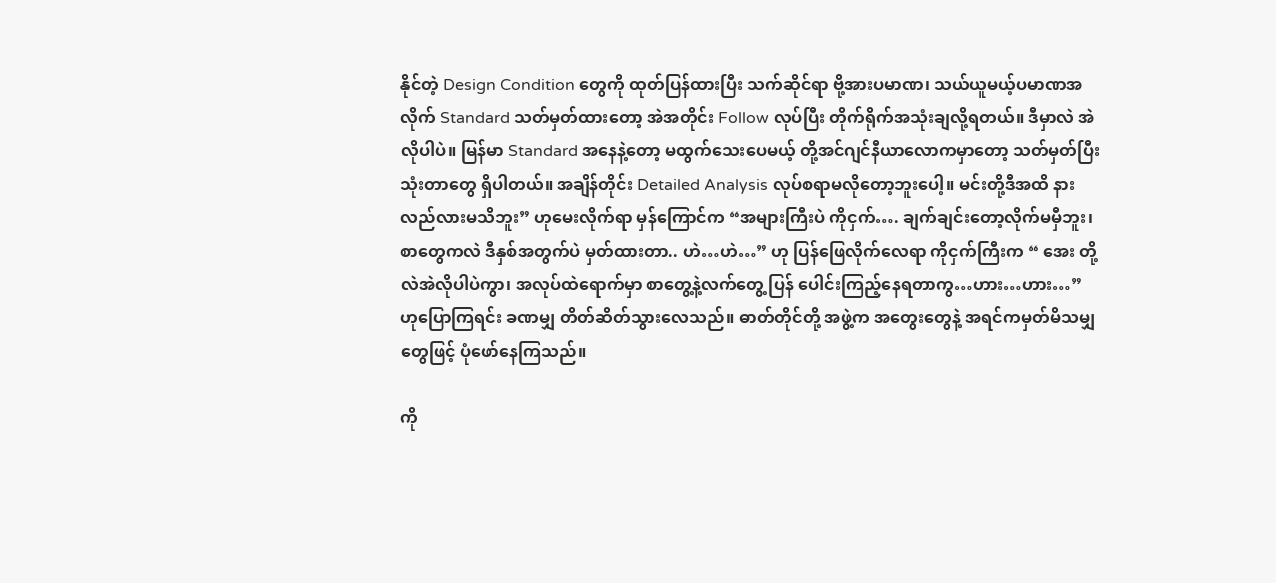နိုင်တဲ့ Design Condition တွေကို ထုတ်ပြန်ထားပြီး သက်ဆိုင်ရာ ဗို့အားပမာဏ၊ သယ်ယူမယ့်ပမာဏအလိုက် Standard သတ်မှတ်ထားတော့ အဲအတိုင်း Follow လုပ်ပြီး တိုက်ရိုက်အသုံးချလို့ရတယ်။ ဒီမှာလဲ အဲလိုပါပဲ။ မြန်မာ Standard အနေနဲ့တော့ မထွက်သေးပေမယ့် တို့အင်ဂျင်နီယာလောကမှာတော့ သတ်မှတ်ပြီးသုံးတာတွေ ရှိပါတယ်။ အချိန်တိုင်း Detailed Analysis လုပ်စရာမလိုတော့ဘူးပေါ့။ မင်းတို့ဒီအထိ နားလည်လားမသိဘူး” ဟုမေးလိုက်ရာ မှန်ကြောင်က “အများကြီးပဲ ကိုငှက်…. ချက်ချင်းတော့လိုက်မမှီဘူး၊ စာတွေကလဲ ဒီနှစ်အတွက်ပဲ မှတ်ထားတာ.. ဟဲ…ဟဲ…” ဟု ပြန်ဖြေလိုက်လေရာ ကိုငှက်ကြီးက “ အေး တို့လဲအဲလိုပါပဲကွာ၊ အလုပ်ထဲရောက်မှာ စာတွေ့နဲ့လက်တွေ့ ပြန် ပေါင်းကြည့်နေရတာကွ…ဟား…ဟား…” ဟုပြောကြရင်း ခဏမျှ တိတ်ဆိတ်သွားလေသည်။ ဓာတ်တိုင်တို့ အဖွဲ့က အတွေးတွေနဲ့ အရင်ကမှတ်မိသမျှတွေဖြင့် ပုံဖော်နေကြသည်။

ကို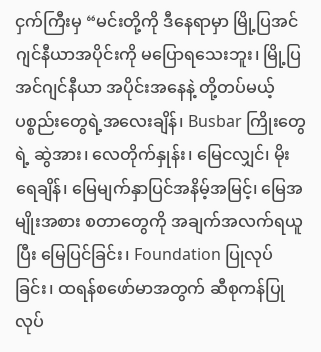ငှက်ကြီးမှ “မင်းတို့ကို ဒီနေရာမှာ မြို့ပြအင်ဂျင်နီယာအပိုင်းကို မပြောရသေးဘူး၊ မြို့ပြအင်ဂျင်နီယာ အပိုင်းအနေနဲ့ တို့တပ်မယ့် ပစ္စည်းတွေရဲ့အလေးချိန်၊ Busbar ကြိုးတွေရဲ့ ဆွဲအား၊ လေတိုက်နှုန်း၊ မြေငလျှင်၊ မိုးရေချိန်၊ မြေမျက်နှာပြင်အနိမ့်အမြင့်၊ မြေအမျိုးအစား စတာတွေကို အချက်အလက်ရယူပြီး မြေပြင်ခြင်း၊ Foundation ပြုလုပ်ခြင်း၊ ထရန်စဖော်မာအတွက် ဆီစုကန်ပြုလုပ်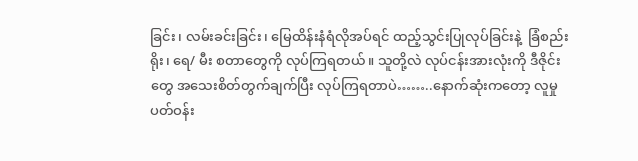ခြင်း၊ လမ်းခင်းခြင်း၊ မြေထိန်းနံရံလိုအပ်ရင် ထည့်သွင်းပြုလုပ်ခြင်းနဲ့  ခြံစည်းရိုး၊ ရေ/ မီး စတာတွေကို လုပ်ကြရတယ်။ သူတို့လဲ လုပ်ငန်းအားလုံးကို ဒီဇိုင်းတွေ အသေးစိတ်တွက်ချက်ပြီး လုပ်ကြရတာပဲ……..နောက်ဆုံးကတော့ လူမှုပတ်ဝန်း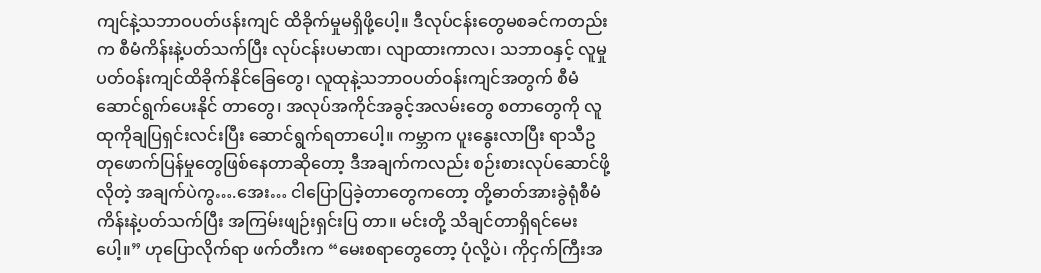ကျင်နဲ့သဘာဝပတ်ၒန်းကျင် ထိခိုက်မှုမရှိဖို့ပေါ့။ ဒီလုပ်ငန်းတွေမစခင်ကတည်းက စီမံကိန်းနဲ့ပတ်သက်ပြီး လုပ်ငန်းပမာဏ၊ လျာထားကာလ၊ သဘာဝနှင့် လူမှုပတ်ဝန်းကျင်ထိခိုက်နိုင်ခြေတွေ၊ လူထုနဲ့သဘာဝပတ်ဝန်းကျင်အတွက် စီမံဆောင်ရွက်ပေးနိုင် တာတွေ၊ အလုပ်အကိုင်အခွင့်အလမ်းတွေ စတာတွေကို လူထုကိုချပြရှင်းလင်းပြီး ဆောင်ရွက်ရတာပေါ့။ ကမ္ဘာက ပူးနွေးလာပြီး ရာသီဥတုဖောက်ပြန်မှုတွေဖြစ်နေတာဆိုတော့ ဒီအချက်ကလည်း စဉ်းစားလုပ်ဆောင်ဖို့ လိုတဲ့ အချက်ပဲကွ….အေး… ငါပြောပြခဲ့တာတွေကတော့ တို့ဓာတ်အားခွဲရုံစီမံကိန်းနဲ့ပတ်သက်ပြီး အကြမ်းဖျဉ်းရှင်းပြ တာ။ မင်းတို့ သိချင်တာရှိရင်မေးပေါ့။” ဟုပြောလိုက်ရာ ဖက်တီးက “မေးစရာတွေတော့ ပုံလို့ပဲ၊ ကိုငှက်ကြီးအ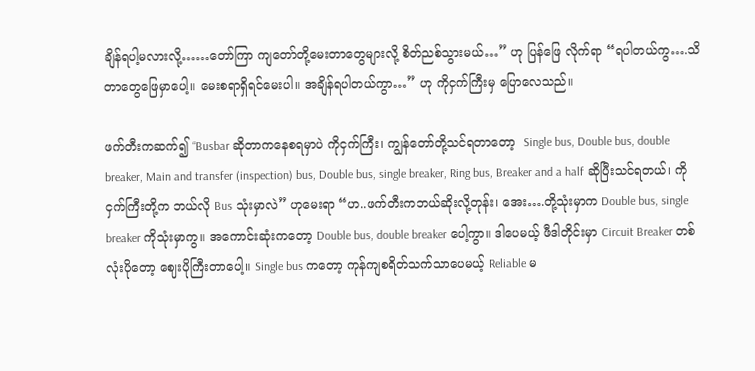ချိန်ရပါ့မလားလို့……တော်ကြာ ကျတော်တို့မေးတာတွေများလို့ စိတ်ညစ်သွားမယ်…” ဟု ပြန်ဖြေ လိုက်ရာ “ရပါတယ်ကွ….သိတာတွေဖြေမှာပေါ့။ မေးစရာရှိရင်မေးပါ။ အချိန်ရပါတယ်ကွာ…” ဟု ကိုငှက်ကြီးမှ ပြောလေသည်။

ဖက်တီးကဆက်၍ “Busbar ဆိုတာကနေစရမှာပဲ ကိုငှက်ကြီး၊ ကျွန်တော်တို့သင်ရတာတော့  Single bus, Double bus, double breaker, Main and transfer (inspection) bus, Double bus, single breaker, Ring bus, Breaker and a half ဆိုပြီးသင်ရတယ်၊ ကိုငှက်ကြီးတို့က ဘယ်လို Bus သုံးမှာလဲ” ဟုမေးရာ “ဟ..ဖက်တီးကဘယ်ဆိုးလို့တုန်း၊ အေး….တို့သုံးမှာက Double bus, single breaker ကိုသုံးမှာကွ။ အကောင်းဆုံးကတော့ Double bus, double breaker ပေါ့ကွာ။ ဒါပေမယ့် ဖီဒါတိုင်းမှာ Circuit Breaker တစ်လုံးပိုတော့ ဈေးပိုကြီးတာပေါ့။ Single bus ကတော့ ကုန်ကျစရိတ်သက်သာပေမယ့် Reliable မ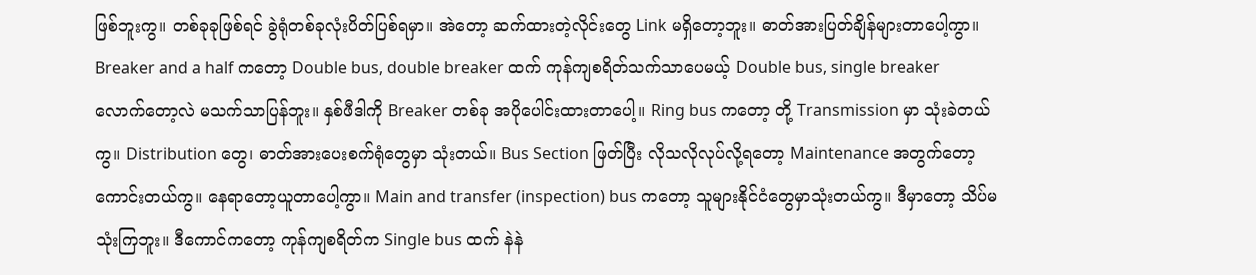ဖြစ်ဘူးကွ။ တစ်ခုခုဖြစ်ရင် ခွဲရုံတစ်ခုလုံးပိတ်ပြစ်ရမှာ။ အဲတော့ ဆက်ထားတဲ့လိုင်းတွေ Link မရှိတော့ဘူး။ ဓာတ်အားပြတ်ချိန်များတာပေါ့ကွာ။ Breaker and a half ကတော့ Double bus, double breaker ထက် ကုန်ကျစရိတ်သက်သာပေမယ့် Double bus, single breaker လောက်တော့လဲ မသက်သာပြန်ဘူး။ နှစ်ဖီဒါကို Breaker တစ်ခု အပိုပေါင်းထားတာပေါ့။ Ring bus ကတော့ တို့ Transmission မှာ သုံးခဲတယ်ကွ။ Distribution တွေ၊ ဓာတ်အားပေးစက်ရုံတွေမှာ သုံးတယ်။ Bus Section ဖြတ်ပြီး လိုသလိုလုပ်လို့ရတော့ Maintenance အတွက်တော့ ကောင်းတယ်ကွ။ နေရာတော့ယူတာပေါ့ကွာ။ Main and transfer (inspection) bus ကတော့ သူများနိုင်ငံတွေမှာသုံးတယ်ကွ။ ဒီမှာတော့ သိပ်မသုံးကြဘူး။ ဒီကောင်ကတော့ ကုန်ကျစရိတ်က Single bus ထက် နဲနဲ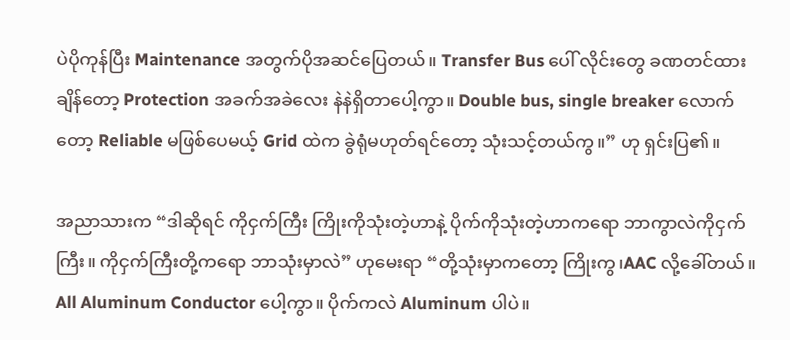ပဲပိုကုန်ပြီး Maintenance အတွက်ပိုအဆင်ပြေတယ်။ Transfer Bus ပေါ် လိုင်းတွေ ခဏတင်ထား ချိန်တော့ Protection အခက်အခဲလေး နဲနဲရှိတာပေါ့ကွာ။ Double bus, single breaker လောက်တော့ Reliable မဖြစ်ပေမယ့် Grid ထဲက ခွဲရုံမဟုတ်ရင်တော့ သုံးသင့်တယ်ကွ။” ဟု ရှင်းပြ၏။

အညာသားက “ဒါဆိုရင် ကိုငှက်ကြီး ကြိုးကိုသုံးတဲ့ဟာနဲ့ ပိုက်ကိုသုံးတဲ့ဟာကရော ဘာကွာလဲကိုငှက်ကြီး။ ကိုငှက်ကြီးတို့ကရော ဘာသုံးမှာလဲ” ဟုမေးရာ “တို့သုံးမှာကတော့ ကြိုးကွ၊AAC လို့ခေါ်တယ်။ All Aluminum Conductor ပေါ့ကွာ။ ပိုက်ကလဲ Aluminum ပါပဲ။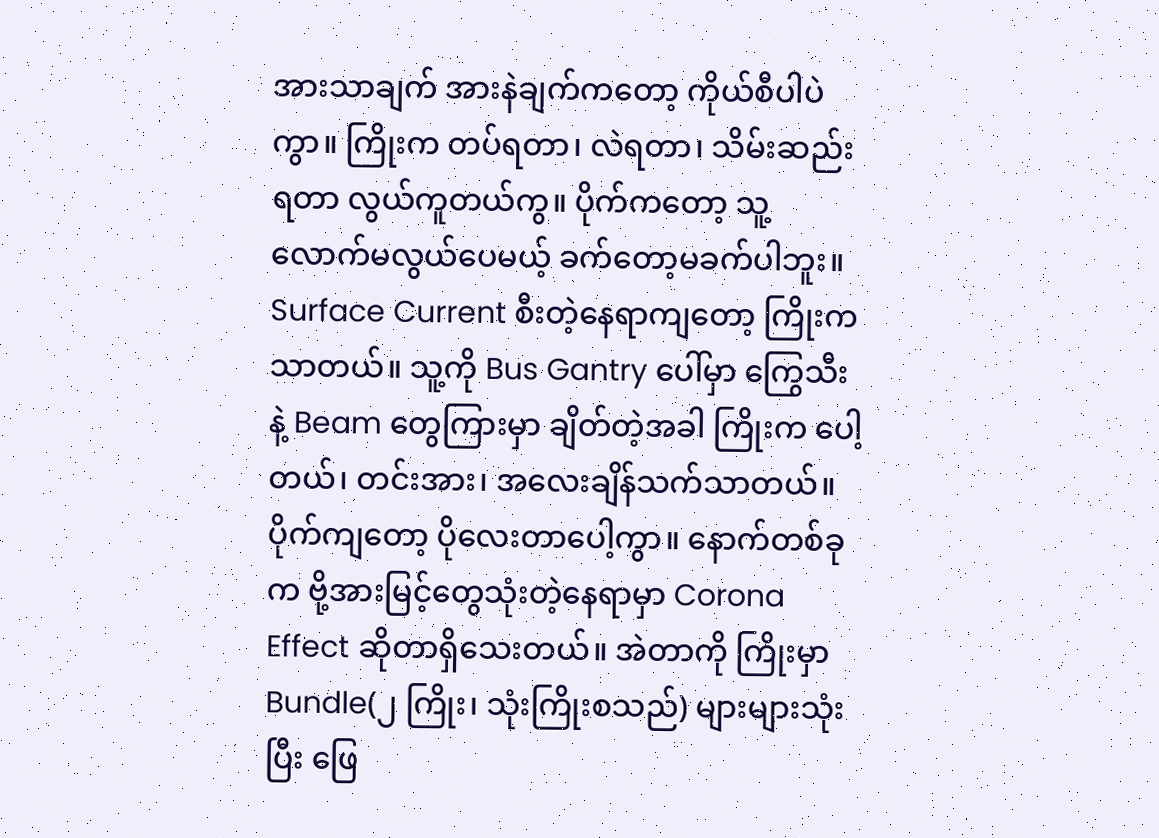အားသာချက် အားနဲချက်ကတော့ ကိုယ်စီပါပဲကွာ။ ကြိုးက တပ်ရတာ၊ လဲရတာ၊ သိမ်းဆည်းရတာ လွယ်ကူတယ်ကွ။ ပိုက်ကတော့ သူ့လောက်မလွယ်ပေမယ့် ခက်တော့မခက်ပါဘူး။ Surface Current စီးတဲ့နေရာကျတော့ ကြိုးကသာတယ်။ သူ့ကို Bus Gantry ပေါ်မှာ ကြွေသီးနဲ့ Beam တွေကြားမှာ ချိတ်တဲ့အခါ ကြိုးက ပေါ့တယ်၊ တင်းအား၊ အလေးချိန်သက်သာတယ်။ ပိုက်ကျတော့ ပိုလေးတာပေါ့ကွာ။ နောက်တစ်ခုက ဗို့အားမြင့်တွေသုံးတဲ့နေရာမှာ Corona Effect ဆိုတာရှိသေးတယ်။ အဲတာကို ကြိုးမှာ Bundle(၂ ကြိုး၊ သုံးကြိုးစသည်) များများသုံးပြီး ဖြေ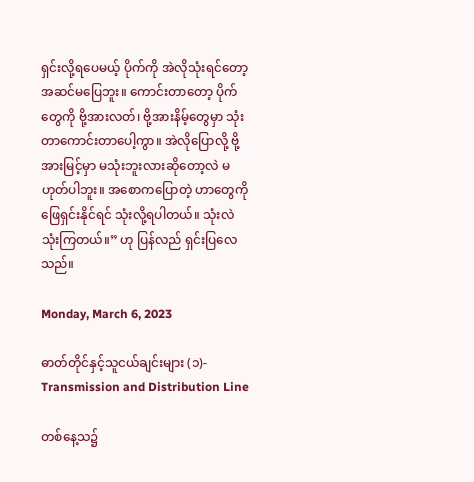ရှင်းလို့ရပေမယ့် ပိုက်ကို အဲလိုသုံးရင်တော့ အဆင်မပြေဘူး။ ကောင်းတာတော့ ပိုက်တွေကို ဗို့အားလတ်၊ ဗို့အားနိမ့်တွေမှာ သုံးတာကောင်းတာပေါ့ကွာ။ အဲလိုပြောလို့ ဗို့အားမြင့်မှာ မသုံးဘူးလားဆိုတော့လဲ မဟုတ်ပါဘူး။ အစောကပြောတဲ့ ဟာတွေကို ဖြေရှင်းနိုင်ရင် သုံးလို့ရပါတယ်။ သုံးလဲသုံးကြတယ်။” ဟု ပြန်လည် ရှင်းပြလေသည်။

Monday, March 6, 2023

ဓာတ်တိုင်နှင့်သူငယ်ချင်းများ (၁)- Transmission and Distribution Line

တစ်နေ့သ၌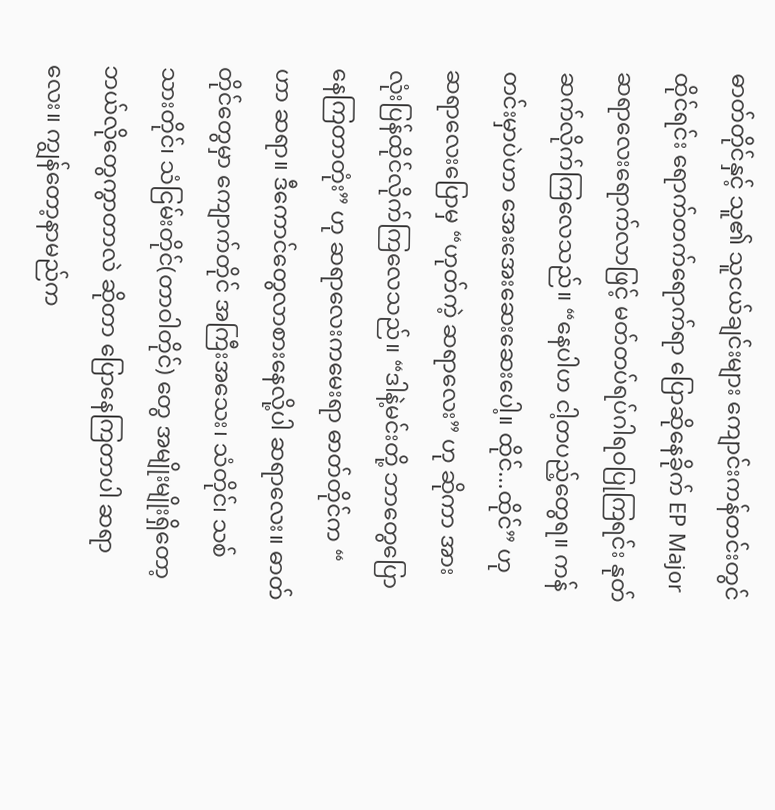ဓာတ်တိုင်နှင့် သူ၏ သူငယ်ချင်းများ ကျောင်းကန်တင်းတွင် ထိုင်ရင်း ရောက်တက်ရောက်ရာ ပြောဆိုနေခိုက် EP Major ဆရာလေးရောက်လာဖြင့် မတ်တပ်ရပ်ဂါရဝပြုကြရင်း နုတ်ဆက်လိုက်ကြလေသည်။ “နေပါဟ ငါ့တပည့်တွေရ။ ကန်တင်းမှာပဲဟာ အေးအေးဆေးဆေးပေါ့။ ထိုင်...ထိုင်” ဟု ဆရာလေးပြောမှ “ဟုတ်ကဲ့ ဆရာလေး” ဟု ဆိုကာ အားလုံးပြန်ထိုင်လိုက်ကြလေသည်။ “ဒါနဲ့မင်းတို့ ဘာတွေပြောနေကြတာတုံး” ဟု ဆရာလေးကမေးရာ ဓာတ်တိုင်က “ ဟာ ဆရာ။ ဒီကောင်တွေလာစားနေလို့ပါ ဆရာလေး။ ဓာတ်တိုင်တွေမှာ ကျောက်တိုင် အကြီးအသေး၊ သံတိုင်၊ သစ်သားတိုင်၊ သံငြမ်းတိုင်(တာဝါတိုင်) တွေ အမျိုးမျိုးရှိတော့ ဘယ်လိုတွေကွာတာလဲ ဆိုတာ ပြောနေကြတာပါ ဆရာလေး။ ကျွန်တော့နာမည်က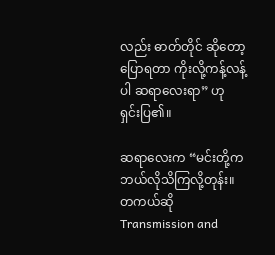လည်း ဓာတ်တိုင် ဆိုတော့ ပြောရတာ ကိုးလို့ကန့်လန့်ပါ ဆရာလေးရာ” ဟု ရှင်းပြ၏။

ဆရာလေးက “မင်းတို့က ဘယ်လိုသိကြလို့တုန်း။ တကယ်ဆို Transmission and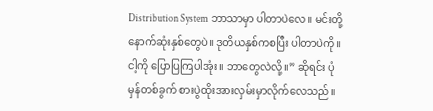Distribution System ဘာသာမှာ ပါတာပဲလေ။ မင်းတို့နောက်ဆုံးနှစ်တွေပဲ။ ဒုတိယနှစ်ကစပြီး ပါတာပဲကို။ ငါ့ကို ပြောပြကြပါအုံး။ ဘာတွေလဲလို့။” ဆိုရင်း ပုံမှန်တစ်ခွက် စားပွဲထိုးအားလှမ်းမှာလိုက်လေသည်။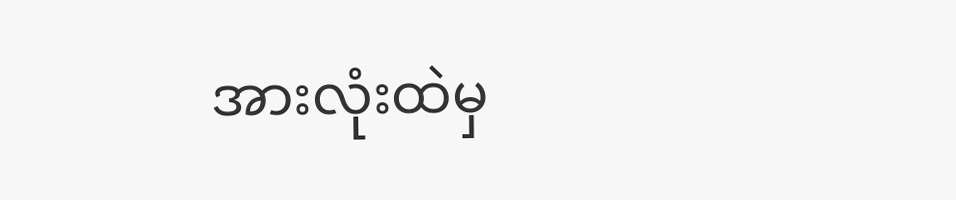အားလုံးထဲမှ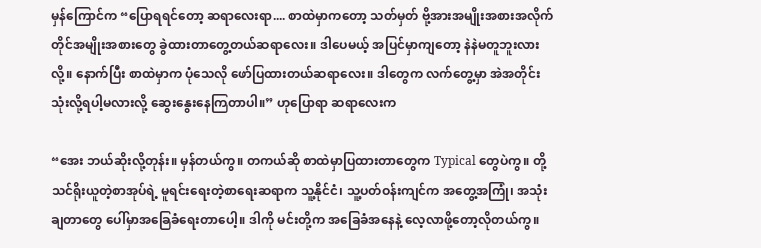မှန်ကြောင်က “ပြောရရင်တော့ ဆရာလေးရာ.... စာထဲမှာကတော့ သတ်မှတ် ဗို့အားအမျိုးအစားအလိုက် တိုင်အမျိုးအစားတွေ ခွဲထားတာတွေ့တယ်ဆရာလေး။ ဒါပေမယ့် အပြင်မှာကျတော့ နဲနဲမတူဘူးလားလို့။ နောက်ပြီး စာထဲမှာက ပုံသေလို ဖော်ပြထားတယ်ဆရာလေး။ ဒါတွေက လက်တွေ့မှာ အဲအတိုင်းသုံးလို့ရပါ့မလားလို့ ဆွေးနွေးနေကြတာပါ။” ဟုပြောရာ ဆရာလေးက

“အေး ဘယ်ဆိုးလို့တုန်း။ မှန်တယ်ကွ။ တကယ်ဆို စာထဲမှာပြထားတာတွေက Typical တွေပဲကွ။ တို့သင်ရိုးယူတဲ့စာအုပ်ရဲ့ မူရင်းရေးတဲ့စာရေးဆရာက သူ့နိုင်ငံ၊ သူ့ပတ်ဝန်းကျင်က အတွေ့အကြုံ၊ အသုံးချတာတွေ ပေါ်မှာအခြေခံရေးတာပေါ့။ ဒါကို မင်းတို့က အခြေခံအနေနဲ့ လေ့လာဖို့တော့လိုတယ်ကွ။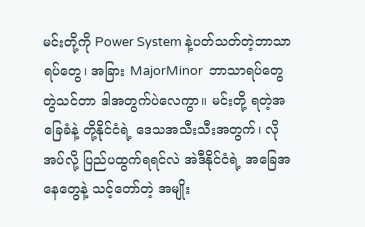မင်းတို့ကို Power System နဲ့ပတ်သတ်တဲ့ဘာသာရပ်တွေ၊ အခြား MajorMinor  ဘာသာရပ်တွေ တွဲသင်တာ ဒါအတွက်ပဲလေကွာ။ မင်းတို့ ရတဲ့အခြေခံနဲ့ တို့နိုင်ငံရဲ့ ဒေသအသီးသီးအတွက်၊ လိုအပ်လို့ ပြည်ပထွက်ရရင်လဲ အဲဒီနိုင်ငံရဲ့ အခြေအနေတွေနဲ့ သင့်တော်တဲ့ အမျိုး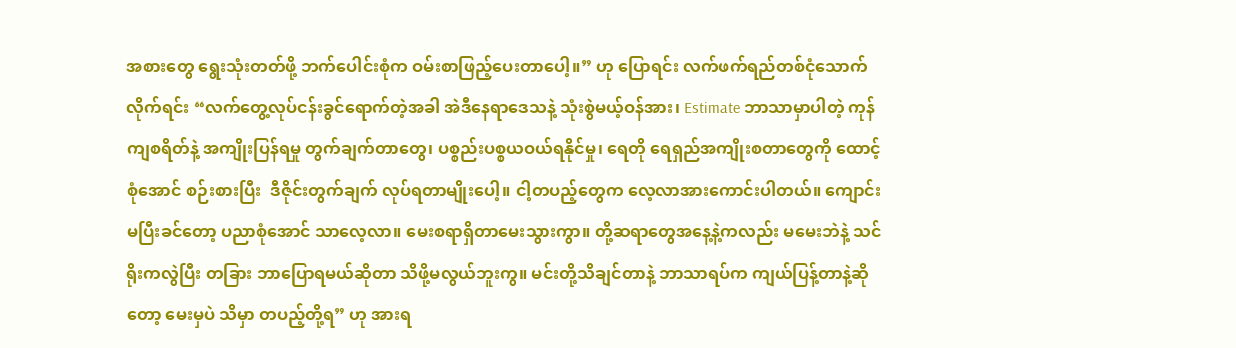အစားတွေ ရွေးသုံးတတ်ဖို့ ဘက်ပေါင်းစုံက ဝမ်းစာဖြည့်ပေးတာပေါ့။” ဟု ပြောရင်း လက်ဖက်ရည်တစ်ငုံသောက်လိုက်ရင်း “လက်တွေ့လုပ်ငန်းခွင်ရောက်တဲ့အခါ အဲဒီနေရာ‌ဒေသနဲ့ သုံးစွဲမယ့်ဝန်အား၊ Estimate ဘာသာမှာပါတဲ့ ကုန်ကျစရိတ်နဲ့ အကျိုးပြန်ရမှု တွက်ချက်တာတွေ၊ ပစ္စည်းပစ္စယဝယ်ရနိုင်မှု၊ ရေတို ရေရှည်အကျိုးစတာတွေကို ထောင့်စုံအောင် စဉ်းစားပြီး  ဒီဇိုင်းတွက်ချက် လုပ်ရတာမျိုးပေါ့။ ငါ့တပည့်တွေက လေ့လာအားကောင်းပါတယ်။ ကျောင်းမပြီးခင်တော့ ပညာစုံအောင် သာလေ့လာ။ မေးစရာရှိတာမေးသွားကွာ။ တို့ဆရာတွေအနေ့နဲ့ကလည်း မမေးဘဲနဲ့ သင်ရိုးကလွဲပြီး တခြား ဘာပြောရမယ်ဆိုတာ သိဖို့မလွယ်ဘူးကွ။ မင်းတို့သိချင်တာနဲ့ ဘာသာရပ်က ကျယ်ပြန့်တာနဲ့ဆိုတော့ မေးမှပဲ သိမှာ တပည့်တို့ရ” ဟု အားရ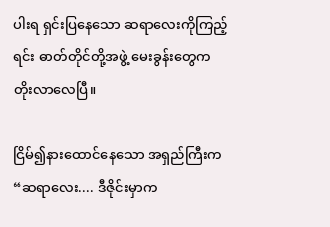ပါးရ ရှင်းပြနေသော ဆရာလေးကိုကြည့်ရင်း ဓာတ်တိုင်တို့အဖွဲ့ မေးခွန်းတွေက တိုးလာလေပြီ။

ငြိမ်၍နားထောင်နေသော အရှည်ကြီးက “ဆရာလေး.... ဒီဇိုင်းမှာက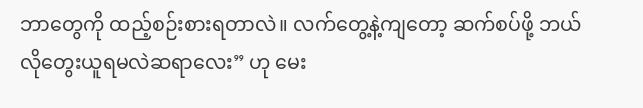ဘာတွေကို ထည့်စဉ်းစားရတာလဲ။ လက်တွေ့နဲ့ကျတော့ ဆက်စပ်ဖို့ ဘယ်လိုတွေးယူရမလဲဆရာလေး” ဟု မေး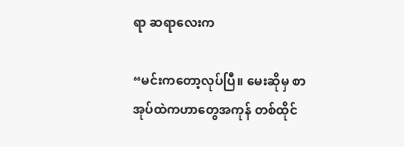ရာ ဆရာလေးက

“မင်းကတော့လုပ်ပြီ။ မေးဆိုမှ စာအုပ်ထဲကဟာတွေအကုန် တစ်ထိုင်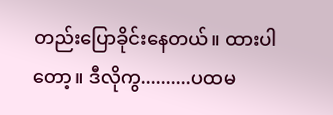တည်းပြောခိုင်းနေတယ်။ ထားပါတော့။ ဒီလိုကွ..........ပထမ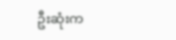ဦးဆုံးက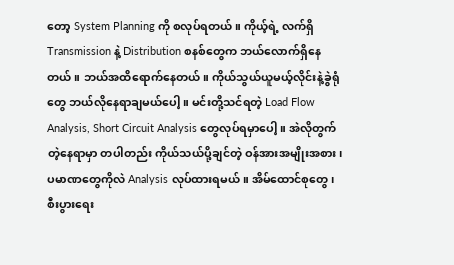တော့ System Planning ကို စလုပ်ရတယ်။ ကိုယ့်ရဲ့ လက်ရှိ Transmission နဲ့ Distribution စနစ်တွေက ဘယ်လောက်ရှိနေတယ်။ ဘယ်အထိရောက်နေတယ်။ ကိုယ်သွယ်ယူမယ့်လိုင်းနဲ့ခွဲရုံ တွေ ဘယ်လိုနေရာချမယ်ပေါ့။ မင်းတို့သင်ရတဲ့ Load Flow Analysis, Short Circuit Analysis တွေလုပ်ရမှာပေါ့။ အဲလိုတွက်တဲ့နေရာမှာ တပါတည်း ကိုယ်သယ်ပို့ချင်တဲ့ ဝန်အားအမျိုးအစား၊ ပမာဏတွေကိုလဲ Analysis လုပ်ထားရမယ်။ အိမ်ထောင်စုတွေ၊ စီးပွားရေး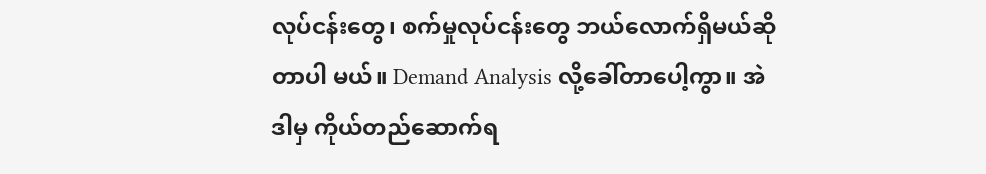လုပ်ငန်းတွေ၊ စက်မှုလုပ်ငန်းတွေ ဘယ်လောက်ရှိမယ်ဆိုတာပါ မယ်။ Demand Analysis လို့ခေါ်တာပေါ့ကွာ။ အဲဒါမှ ကိုယ်တည်ဆောက်ရ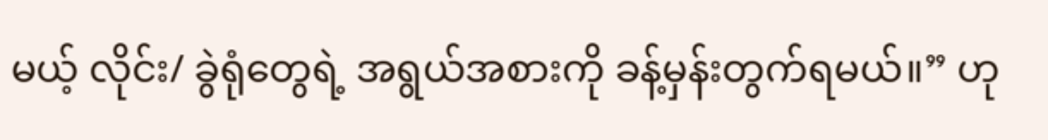မယ့် လိုင်း/ ခွဲရုံတွေရဲ့ အရွယ်အစားကို ခန့်မှန်းတွက်ရမယ်။” ဟု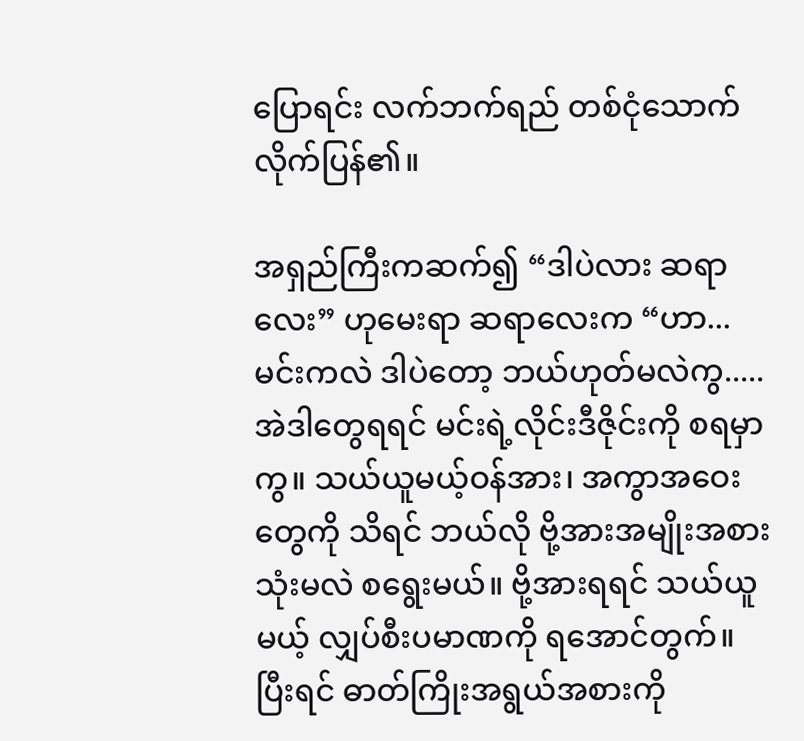ပြောရင်း လက်ဘက်ရည် တစ်ငုံသောက်လိုက်ပြန်၏။

အရှည်ကြီးကဆက်၍ “ဒါပဲလား ဆရာလေး” ဟုမေးရာ ဆရာလေးက “ဟာ... မင်းကလဲ ဒါပဲတော့ ဘယ်ဟုတ်မလဲကွ.....အဲဒါတွေရရင် မင်းရဲ့လိုင်းဒီဇိုင်းကို စရမှာကွ။ သယ်ယူမယ့်ဝန်အား၊ အကွာအဝေးတွေကို သိရင် ဘယ်လို ဗို့အားအမျိုးအစားသုံးမလဲ စရွေးမယ်။ ဗို့အားရရင် သယ်ယူမယ့် လျှပ်စီးပမာဏကို ရအောင်တွက်။ ပြီးရင် ဓာတ်ကြိုးအရွယ်အစားကို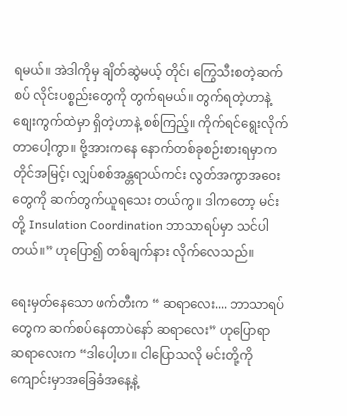ရမယ်။ အဲဒါကိုမှ ချိတ်ဆွဲမယ့် တိုင်၊ ကြွေသီးစတဲ့ဆက်စပ် လိုင်းပစ္စည်းတွေကို တွက်ရမယ်။ တွက်ရတဲ့ဟာနဲ့ စျေးကွက်ထဲမှာ ရှိတဲ့ဟာနဲ့ စစ်ကြည့်။ ကိုက်ရင်ရွေးလိုက်တာပေါ့ကွာ။ ဗို့အားကနေ နောက်တစ်ခုစဉ်းစားရမှာက တိုင်အမြင့်၊ လျှပ်စစ်အန္တရာယ်ကင်း လွတ်အကွာအဝေးတွေကို ဆက်တွက်ယူရသေး တယ်ကွ။ ဒါကတော့ မင်းတို့ Insulation Coordination ဘာသာရပ်မှာ သင်ပါတယ်။” ဟုပြော၍ တစ်ချက်နား လိုက်လေသည်။

ရေးမှတ်နေသော ဖက်တီးက “ ဆရာလေး.... ဘာသာရပ်တွေက ဆက်စပ်နေတာပဲနော် ဆရာလေး” ဟုပြောရာ ဆရာလေးက “ဒါပေါ့ဟ။ ငါပြောသလို မင်းတို့ကို ကျောင်းမှာအခြေခံအနေ့နဲ့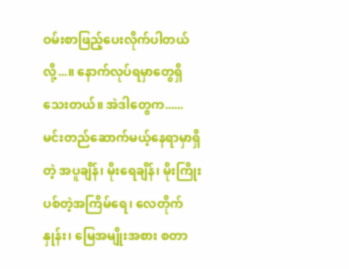ဝမ်းစာဖြည့်ပေးလိုက်ပါတယ်လို့...။ နောက်လုပ်ရမှာတွေရှိသေးတယ်။ အဲဒါတွေက......မင်းတည်ဆောက်မယ့်နေရာမှာရှိတဲ့ အပူချိန်၊ မိုးရေချိန်၊ မိုးကြိုးပစ်တဲ့အကြိမ်ရေ၊ လေတိုက်နှုန်း၊ မြေအမျိုးအစား စတာ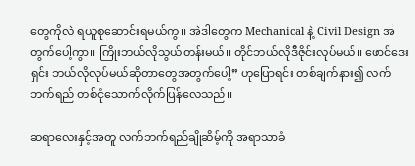တွေကိုလဲ ရယူစုဆောင်းရမယ်ကွ။ အဲဒါတွေက Mechanical နဲ့ Civil Design အတွက်ပေါ့ကွာ။ ကြိုးဘယ်လိုသွယ်တန်းမယ်။ တိုင်ဘယ်လိုဒီဇိုင်းလုပ်မယ်။ ဖောင်ဒေးရှင်း ဘယ်လိုလုပ်မယ်ဆိုတာတွေအတွက်ပေါ့” ဟုပြောရင်း တစ်ချက်နား၍ လက်ဘက်ရည် တစ်ငုံသောက်လိုက်ပြန်လေသည်။

ဆရာလေးနှင့်အတူ လက်ဘက်ရည်ချိုဆိမ့်ကို အရာသာခံ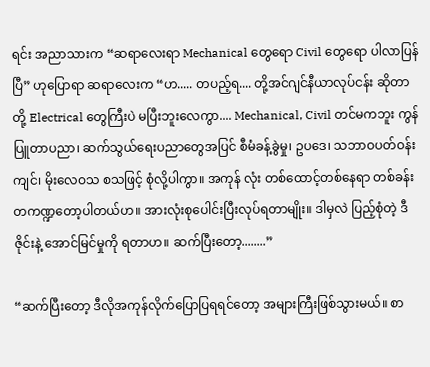ရင်း အညာသားက “ဆရာလေးရာ Mechanical တွေရော Civil တွေရော ပါလာပြန်ပြီ” ဟုပြောရာ ဆရာလေးက “ဟ..... တပည့်ရ.... တို့အင်ဂျင်နီယာလုပ်ငန်း ဆိုတာ တို့ Electrical တွေကြီးပဲ မပြီးဘူးလေကွာ.... Mechanical, Civil တင်မကဘူး ကွန်ပြူတာပညာ၊ ဆက်သွယ်ရေးပညာတွေအပြင် စီမံခန့်ခွဲမှု၊ ဥပဒေ၊ သဘာဝပတ်ဝန်းကျင်၊ မိုးလေဝသ စသဖြင့် စုံလို့ပါကွာ။ အကုန် လုံး တစ်ထောင့်တစ်နေရာ တစ်ခန်းတကဏ္ဍတော့ပါတယ်ဟ။ အားလုံးစုပေါင်းပြီးလုပ်ရတာမျိုး။ ဒါမှလဲ ပြည့်စုံတဲ့ ဒီဇိုင်းနဲ့ အောင်မြင်မှုကို ရတာဟ။ ဆက်ပြီးတော့........”

“ဆက်ပြီးတော့ ဒီလိုအကုန်လိုက်ပြောပြရရင်တော့ အများကြီးဖြစ်သွားမယ်။ စာ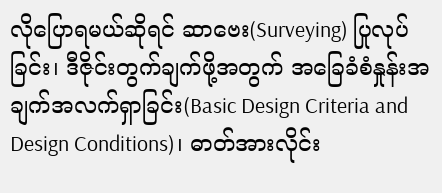လိုပြောရမယ်ဆိုရင် ဆာဗေး(Surveying) ပြုလုပ်ခြင်း၊ ဒီဇိုင်းတွက်ချက်ဖို့အတွက် အခြေခံစံနှုန်းအချက်အလက်ရှာခြင်း(Basic Design Criteria and Design Conditions)၊ ဓာတ်အားလိုင်း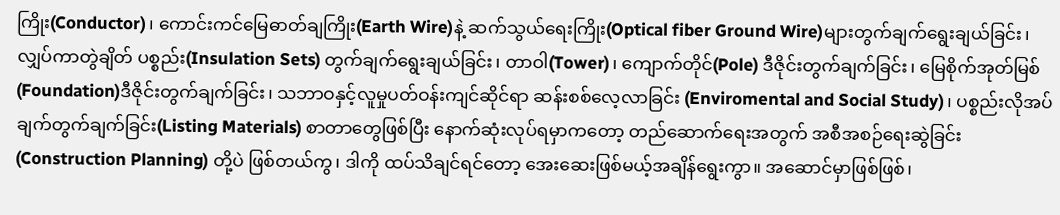ကြိုး(Conductor)၊ ကောင်းကင်မြေဓာတ်ချကြိုး(Earth Wire)နဲ့ ဆက်သွယ်ရေးကြိုး(Optical fiber Ground Wire)များတွက်ချက်ရွေးချယ်ခြင်း၊ လျှပ်ကာတွဲချိတ် ပစ္စည်း(Insulation Sets) တွက်ချက်ရွေးချယ်ခြင်း၊ တာဝါ(Tower)၊ ကျောက်တိုင်(Pole) ဒီဇိုင်းတွက်ချက်ခြင်း၊ မြေစိုက်အုတ်မြစ်(Foundation)ဒီဇိုင်းတွက်ချက်ခြင်း၊ သဘာဝနှင့်လူမှုပတ်ဝန်းကျင်ဆိုင်ရာ ဆန်းစစ်လေ့လာခြင်း (Enviromental and Social Study)၊ ပစ္စည်းလိုအပ်ချက်တွက်ချက်ခြင်း(Listing Materials) စာတာတွေဖြစ်ပြီး နောက်ဆုံးလုပ်ရမှာကတော့ တည်ဆောက်ရေးအတွက် အစီအစဉ်ရေးဆွဲခြင်း(Construction Planning) တို့ပဲ ဖြစ်တယ်ကွ၊ ဒါကို ထပ်သိချင်ရင်တော့ အေးဆေးဖြစ်မယ့်အချိန်ရွေးကွာ။ အဆောင်မှာဖြစ်ဖြစ်၊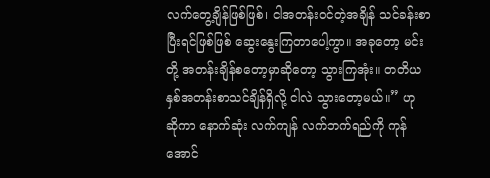လက်တွေ့ချိန်ဖြစ်ဖြစ်၊ ငါအတန်းဝင်တဲ့အချိန် သင်ခန်းစာပြီးရင်ဖြစ်ဖြစ် ဆွေးနွေးကြတာပေါ့ကွာ။ အခုတော့ မင်းတို့ အတန်းချိန်စတော့မှာဆိုတော့ သွားကြအုံး။ တတိယနှစ်အတန်းစာသင်ချိန်ရှိလို့ ငါလဲ သွားတော့မယ်။” ဟု ဆိုကာ နောက်ဆုံး လက်ကျန် လက်ဘက်ရည်ကို ကုန်အောင်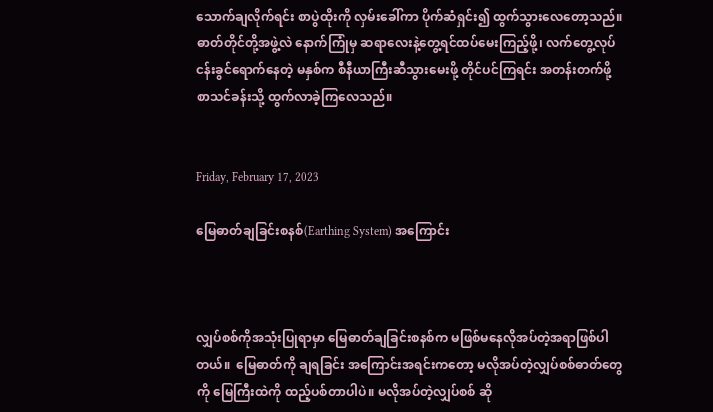သောက်ချလိုက်ရင်း စာပွဲထိုးကို လှမ်းခေါ်ကာ ပိုက်ဆံရှင်း၍ ထွက်သွားလေတော့သည်။ ဓာတ်တိုင်တို့အဖွဲ့လဲ နောက်ကြုံမှ ဆရာလေးနဲ့တွေ့ရင်ထပ်မေးကြည့်ဖို့၊ လက်တွေ့လုပ်ငန်းခွင်ရောက်နေတဲ့ မနှစ်က စီနီယာကြီးဆီသွားမေးဖို့ တိုင်ပင်ကြရင်း အတန်းတက်ဖို့ စာသင်ခန်းသို့ ထွက်လာခဲ့ကြလေသည်။


Friday, February 17, 2023

မြေဓာတ်ချခြင်းစနစ်(Earthing System) အကြောင်း



လျှပ်စစ်ကိုအသုံးပြုရာမှာ မြေဓာတ်ချခြင်းစနစ်က မဖြစ်မနေလိုအပ်တဲ့အရာဖြစ်ပါတယ်။  မြေဓာတ်ကို ချရခြင်း အကြောင်းအရင်းကတော့ မလိုအပ်တဲ့လျှပ်စစ်ဓာတ်တွေကို မြေကြီးထဲကို ထည့်ပစ်တာပါပဲ။ မလိုအပ်တဲ့လျှပ်စစ် ဆို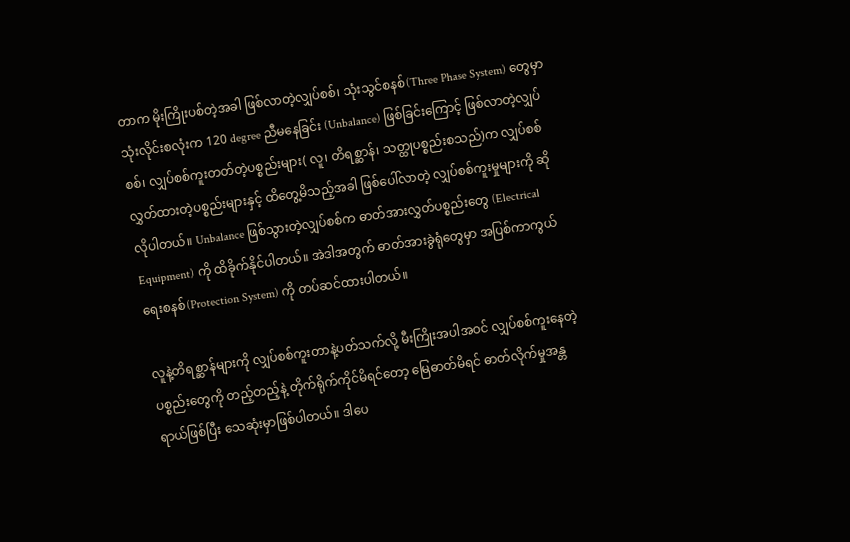တာက မိုးကြိုးပစ်တဲ့အခါ ဖြစ်လာတဲ့လျှပ်စစ်၊ သုံးသွင်စနစ်(Three Phase System) တွေမှာ သုံးလိုင်းစလုံးက 120 degree ညီမနေခြင်း (Unbalance) ဖြစ်ခြင်းကြောင့် ဖြစ်လာတဲ့လျှပ်စစ်၊ လျှပ်စစ်ကူးတတ်တဲ့ပစ္စည်းများ( လူ၊ တိရစ္ဆာန်၊ သတ္ထုပစ္စည်းစသည်)က လျှပ်စစ်လွှတ်ထားတဲ့ပစ္စည်းများနှင့် ထိတွေ့မိသည့်အခါ ဖြစ်ပေါ်လာတဲ့ လျှပ်စစ်ကူးမှုများကို ဆိုလိုပါတယ်။ Unbalance ဖြစ်သွားတဲ့လျှပ်စစ်က ဓာတ်အားလွှတ်ပစ္စည်းတွေ (Electrical Equipment) ကို ထိခိုက်နိုင်ပါတယ်။ အဲဒါအတွက် ဓာတ်အားခွဲရုံတွေမှာ အပြစ်ကာကွယ်ရေးစနစ်(Protection System) ကို တပ်ဆင်ထားပါတယ်။

လူနဲ့တိရစ္ဆာန်များကို လျှပ်စစ်ကူးတာနဲ့ပတ်သက်လို့ မီးကြိုးအပါအဝင် လျှပ်စစ်ကူးနေတဲ့ ပစ္စည်းတွေကို တည့်တည့်နဲ့ တိုက်ရိုက်ကိုင်မိရင်တော့ မြေဓာတ်မိရင် ဓာတ်လိုက်မှုအန္တရာယ်ဖြစ်ပြီး သေဆုံးမှာဖြစ်ပါတယ်။ ဒါပေ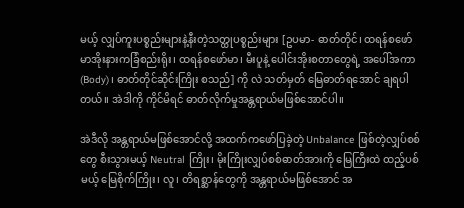မယ့် လျှပ်ကူးပစ္စည်းများနဲ့နီးတဲ့သတ္ထုပစ္စည်းများ [ဥပမာ- ဓာတ်တိုင်၊ ထရန်စဖော်မာအိုးနားကခြံစည်းရိုး၊ ထရန်စဖော်မာ၊ မီးပူနဲ့ ပေါင်းအိုးစတာတွေရဲ့ အပေါ်အကာ(Body)၊ ဓာတ်တိုင်ဆိုင်းကြိုး စသည်] ကို လဲ သတ်မှတ် မြေဓာတ်ရအောင် ချရပါတယ်။ အဲဒါကို ကိုင်မိရင် ဓာတ်လိုက်မှုအန္တရာယ်မဖြစ်အောင်ပါ။

အဲဒီလို အန္တရာယ်မဖြစ်အောင်လို့ အထက်ကဖော်ပြခဲ့တဲ့ Unbalance ဖြစ်တဲ့လျှပ်စစ်တွေ စီးသွားမယ့် Neutral ကြိုး၊ မိုးကြိုးလျှပ်စစ်ဓာတ်အားကို မြေကြီးထဲ ထည့်ပစ်မယ့် မြေစိုက်ကြိုး၊ လူ၊ တိရစ္ဆာန်တွေကို အန္တရာယ်မဖြစ်အောင် အ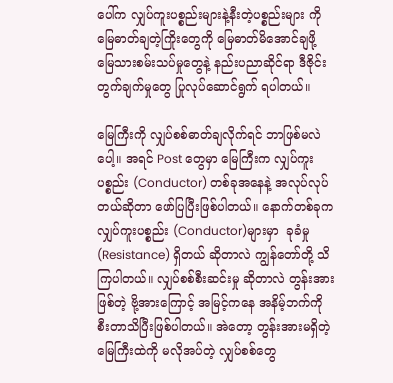ပေါ်က လျှပ်ကူးပစ္စည်းများနဲ့နီးတဲ့ပစ္စည်းများ ကို မြေဓာတ်ချတဲ့ကြိုးတွေကို မြေဓာတ်မိအောင်ချဖို့ မြေသားစမ်းသပ်မှုတွေနဲ့ နည်းပညာဆိုင်ရာ ဒီဇိုင်းတွက်ချက်မှုတွေ ပြုလုပ်ဆောင်ရွက် ရပါတယ်။

မြေကြီးကို လျှပ်စစ်ဓာတ်ချလိုက်ရင် ဘာဖြစ်မလဲပေါ့။ အရင် Post တွေမှာ မြေကြီးက လျှပ်ကူးပစ္စည်း (Conductor) တစ်ခုအနေနဲ့ အလုပ်လုပ်တယ်ဆိုတာ ‌ဖော်ပြပြီးဖြစ်ပါတယ်။ နောက်တစ်ခုက လျှပ်ကူးပစ္စည်း (Conductor)များမှာ  ခုခံမှု(Resistance) ရှိတယ် ဆိုတာလဲ ကျွန်တော်တို့ သိကြပါတယ်။ လျှပ်စစ်စီးဆင်းမှု ဆိုတာလဲ တွန်းအားဖြစ်တဲ့ ဗို့အားကြောင့် အမြင့်ကနေ အနိမ့်ဘက်ကို စီးတာသိပြီးဖြစ်ပါတယ်။ အဲတော့ တွန်းအားမရှိတဲ့ မြေကြီးထဲကို မလိုအပ်တဲ့ လျှပ်စစ်တွေ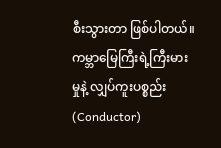စီးသွားတာ ဖြစ်ပါတယ်။ ကမ္ဘာမြေကြီးရဲ့ကြီးမားမှုနဲ့ လျှပ်ကူးပစ္စည်း (Conductor)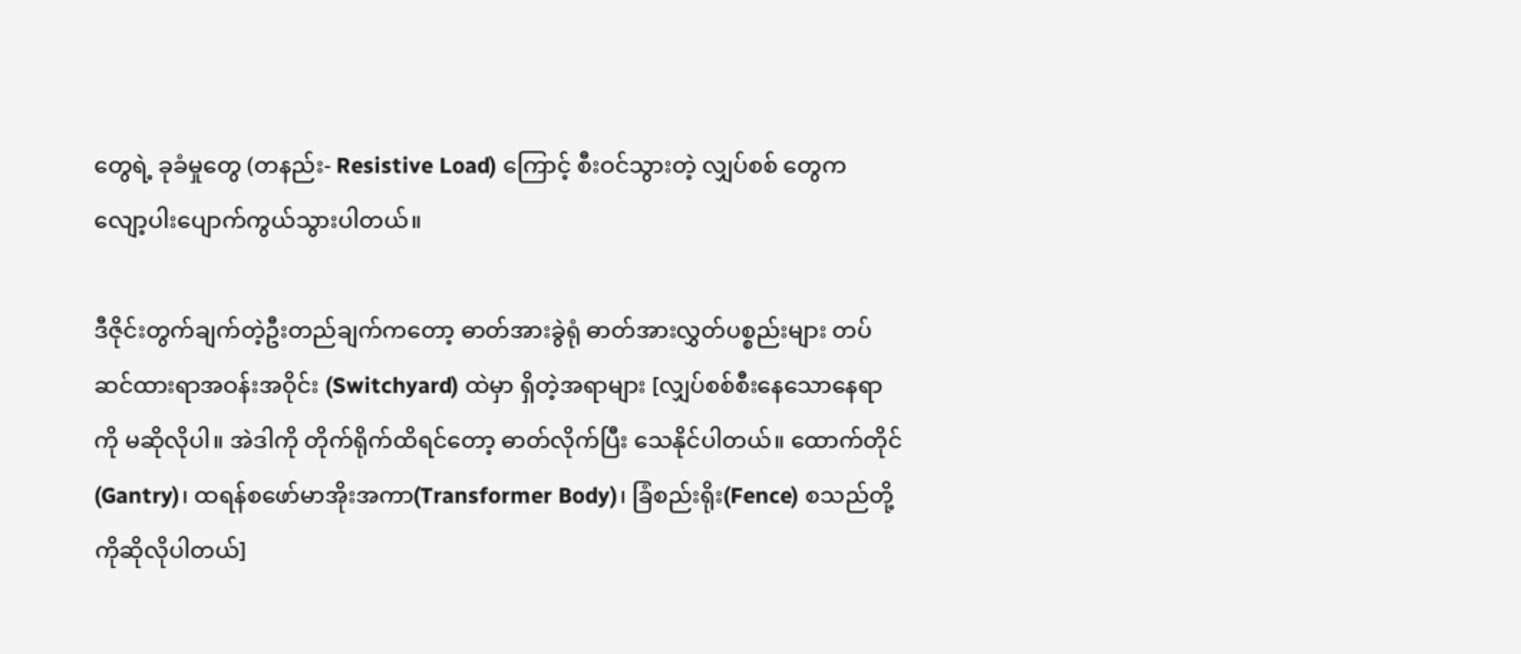တွေရဲ့ ခုခံမှုတွေ (တနည်း- Resistive Load) ကြောင့် စီးဝင်သွားတဲ့ လျှပ်စစ် တွေက လျော့ပါးပျောက်ကွယ်သွားပါတယ်။

ဒီဇိုင်းတွက်ချက်တဲ့ဦးတည်ချက်ကတော့ ဓာတ်အားခွဲရုံ ဓာတ်အားလွှတ်ပစ္စည်းများ တပ်ဆင်ထားရာအဝန်းအဝိုင်း (Switchyard) ထဲမှာ ရှိတဲ့အရာများ [လျှပ်စစ်စီးနေသောနေရာကို မဆိုလိုပါ။ အဲဒါကို တိုက်ရိုက်ထိရင်တော့ ဓာတ်လိုက်ပြီး သေနိုင်ပါတယ်။ ထောက်တိုင်(Gantry)၊ ထရန်စဖော်မာအိုးအကာ(Transformer Body)၊ ခြံစည်းရိုး(Fence) စသည်တို့ကိုဆိုလိုပါတယ်]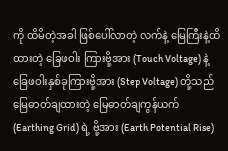ကို ထိမိတဲ့အခါ ဖြစ်ပေါ်လာတဲ့ လက်နဲ့ မြေကြီးနဲ့ထိထားတဲ့ ခြေဖဝါး ကြားဗို့အား (Touch Voltage) နဲ့ ခြေဖဝါးနှစ်ခုကြားဗို့အား (Step Voltage) တို့သည် မြေဓာတ်ချထားတဲ့ မြေဓာတ်ချကွန်ယက် (Earthing Grid) ရဲ့ ဗို့အား (Earth Potential Rise)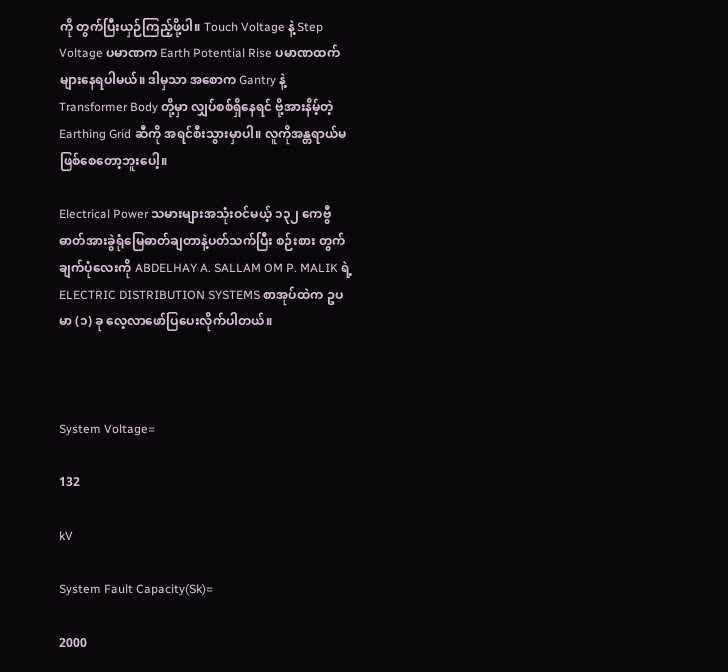ကို တွက်ပြီးယှဉ်ကြည့်ဖို့ပါ။ Touch Voltage နဲ့ Step Voltage ပမာဏက Earth Potential Rise ပမာဏထက်များနေရပါမယ်။ ဒါမှသာ အစောက Gantry နဲ့ Transformer Body တို့မှာ လျှပ်စစ်ရှိနေရင် ဗို့အားနိမ့်တဲ့ Earthing Grid ဆီကို အရင်စီးသွားမှာပါ။ လူကိုအန္တရာယ်မဖြစ်စေတော့ဘူးပေါ့။

Electrical Power သမားများအသုံးဝင်မယ့် ၁၃၂ ကေဗွီ ဓာတ်အားခွဲရုံမြေဓာတ်ချတာနဲ့ပတ်သက်ပြီး စဉ်းစား တွက်ချက်ပုံလေးကို ABDELHAY A. SALLAM OM P. MALIK ရဲ့ ELECTRIC DISTRIBUTION SYSTEMS စာအုပ်ထဲက ဥပမာ (၁) ခု လေ့လာဖော်ပြပေးလိုက်ပါတယ်။



System Voltage=

132

kV

System Fault Capacity(Sk)=

2000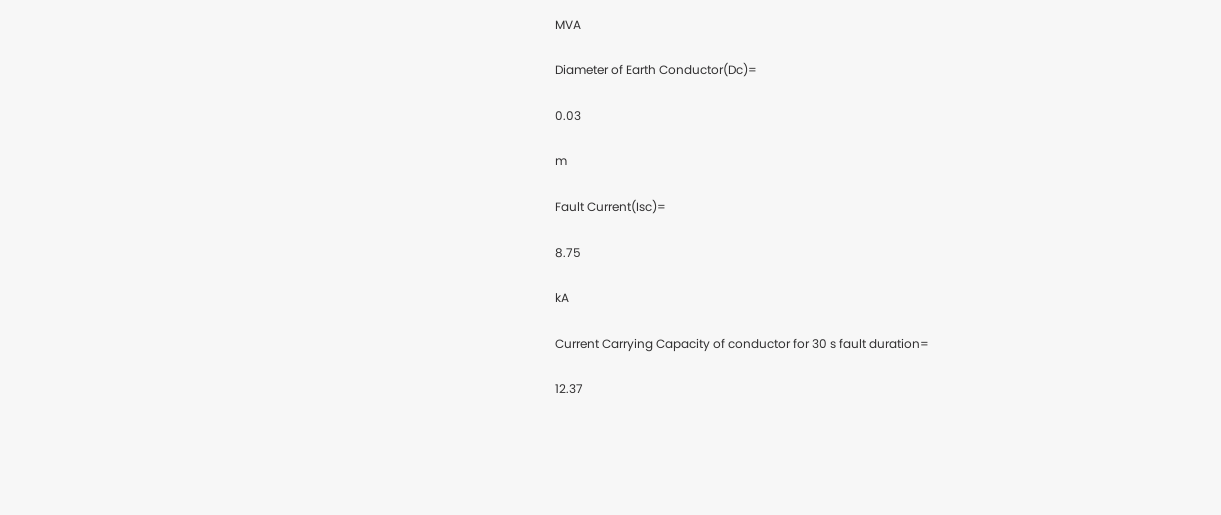MVA

Diameter of Earth Conductor(Dc)=

0.03

m

Fault Current(Isc)=

8.75

kA

Current Carrying Capacity of conductor for 30 s fault duration=

12.37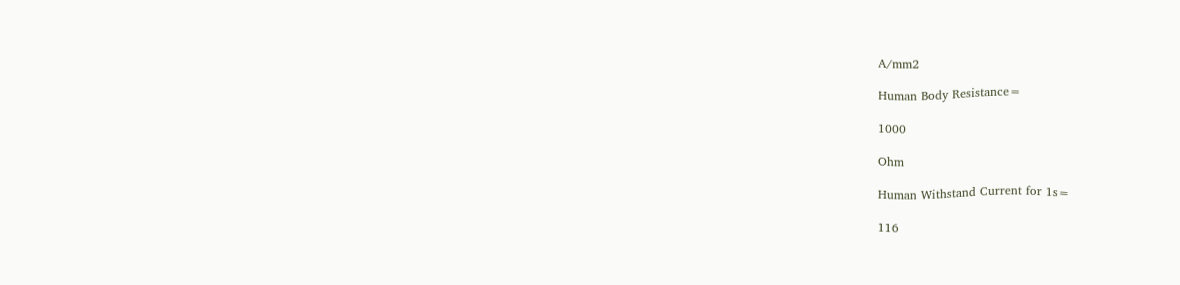A/mm2

Human Body Resistance=

1000

Ohm

Human Withstand Current for 1s=

116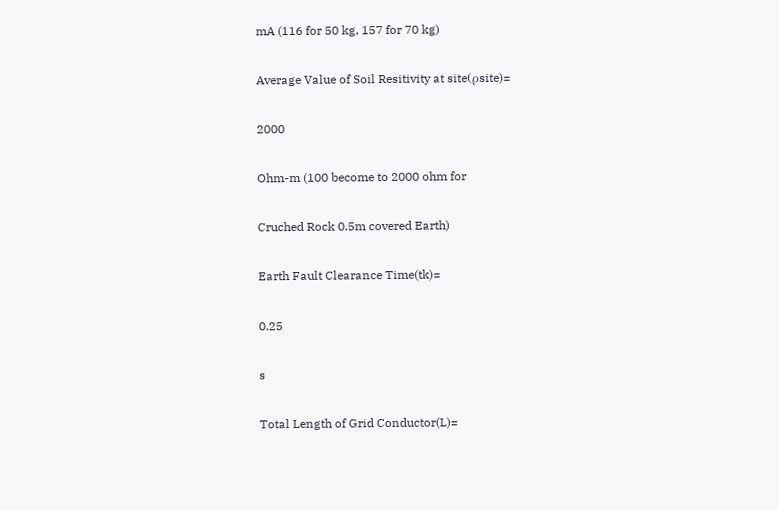mA (116 for 50 kg, 157 for 70 kg)

Average Value of Soil Resitivity at site(ρsite)=

2000

Ohm-m (100 become to 2000 ohm for

Cruched Rock 0.5m covered Earth)

Earth Fault Clearance Time(tk)=

0.25

s

Total Length of Grid Conductor(L)=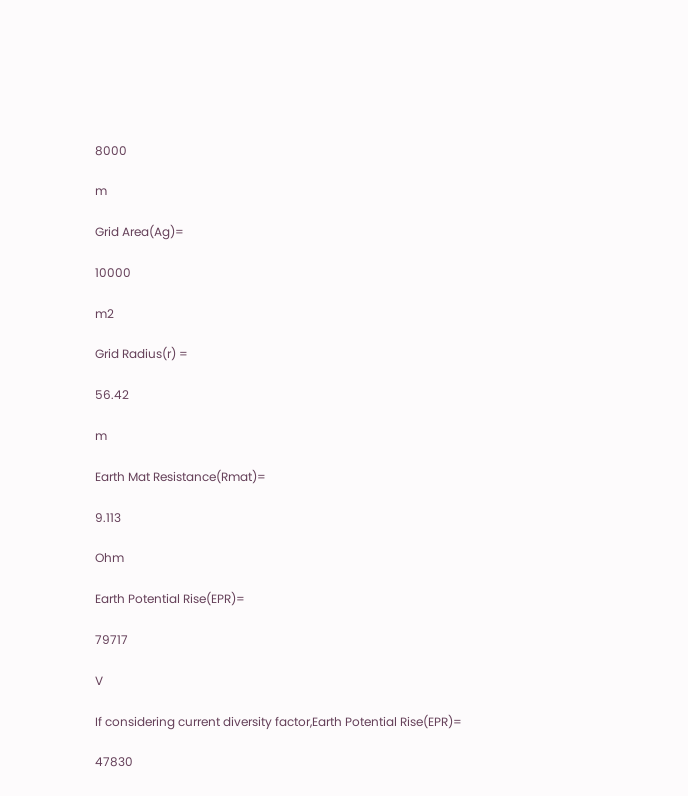8000

m

Grid Area(Ag)=

10000

m2

Grid Radius(r) =

56.42

m

Earth Mat Resistance(Rmat)=

9.113

Ohm

Earth Potential Rise(EPR)=

79717

V

If considering current diversity factor,Earth Potential Rise(EPR)=

47830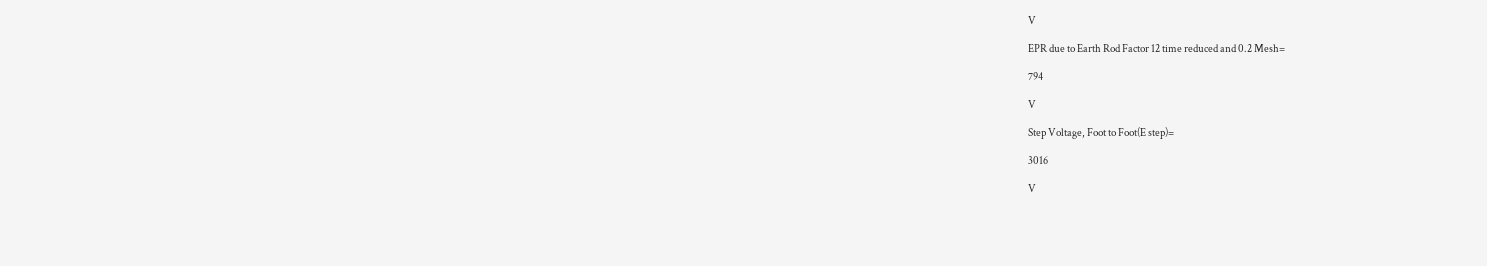V

EPR due to Earth Rod Factor 12 time reduced and 0.2 Mesh=

794

V

Step Voltage, Foot to Foot(E step)=

3016

V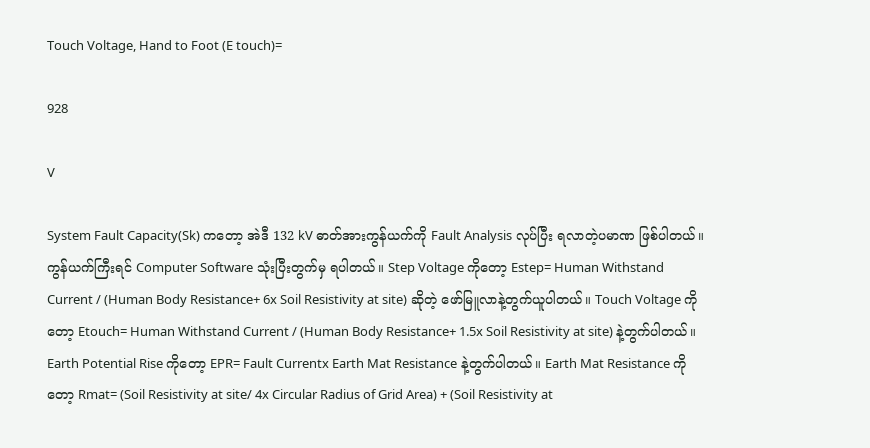Touch Voltage, Hand to Foot (E touch)=

928

V

System Fault Capacity(Sk) ကတော့ အဲဒီ 132 kV ဓာတ်အားကွန်ယက်ကို Fault Analysis လုပ်ပြီး ရလာတဲ့ပမာဏ ဖြစ်ပါတယ်။ ကွန်ယက်ကြီးရင် Computer Software သုံးပြီးတွက်မှ ရပါတယ်။ Step Voltage ကိုတော့ Estep= Human Withstand Current / (Human Body Resistance+ 6x Soil Resistivity at site) ဆိုတဲ့ ဖော်မြူလာနဲ့တွက်ယူပါတယ်။ Touch Voltage ကိုတော့ Etouch= Human Withstand Current / (Human Body Resistance+ 1.5x Soil Resistivity at site) နဲ့တွက်ပါတယ်။ Earth Potential Rise ကိုတော့ EPR= Fault Currentx Earth Mat Resistance နဲ့တွက်ပါတယ်။ Earth Mat Resistance ကိုတော့ Rmat= (Soil Resistivity at site/ 4x Circular Radius of Grid Area) + (Soil Resistivity at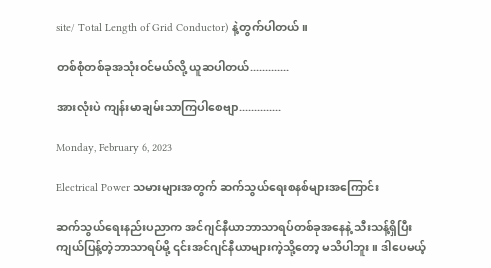site/ Total Length of Grid Conductor) နဲ့တွက်ပါတယ်။

တစ်စုံတစ်ခုအသုံးဝင်မယ်လို့ ယူဆပါတယ်.............

အားလုံးပဲ ကျန်းမာချမ်းသာကြပါစေဗျာ..............

Monday, February 6, 2023

Electrical Power သမားများအတွက် ဆက်သွယ်ရေးစနစ်များအကြောင်း

ဆက်သွယ်ရေးနည်းပညာက အင်ဂျင်နီယာဘာသာရပ်တစ်ခုအနေနဲ့ သီးသန့်ရှိပြီး ကျယ်ပြန့်တဲ့ဘာသာရပ်မို့ ၎င်းအင်ဂျင်နီယာများကဲ့သို့တော့ မသိပါဘူး။ ဒါပေမယ့်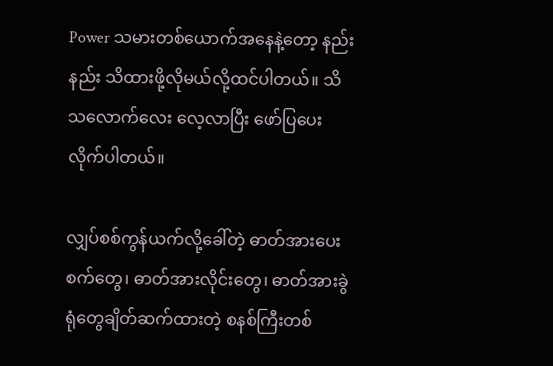Power သမားတစ်ယောက်အနေနဲ့တော့ နည်းနည်း သိထားဖို့လိုမယ်လို့ထင်ပါတယ်။ သိသလောက်လေး လေ့လာပြီး ဖော်ပြပေးလိုက်ပါတယ်။

လျှပ်စစ်ကွန်ယက်လို့ခေါ်တဲ့ ဓာတ်အားပေးစက်တွေ၊ ဓာတ်အားလိုင်းတွေ၊ ဓာတ်အားခွဲရုံတွေချိတ်ဆက်ထားတဲ့ စနစ်ကြီးတစ်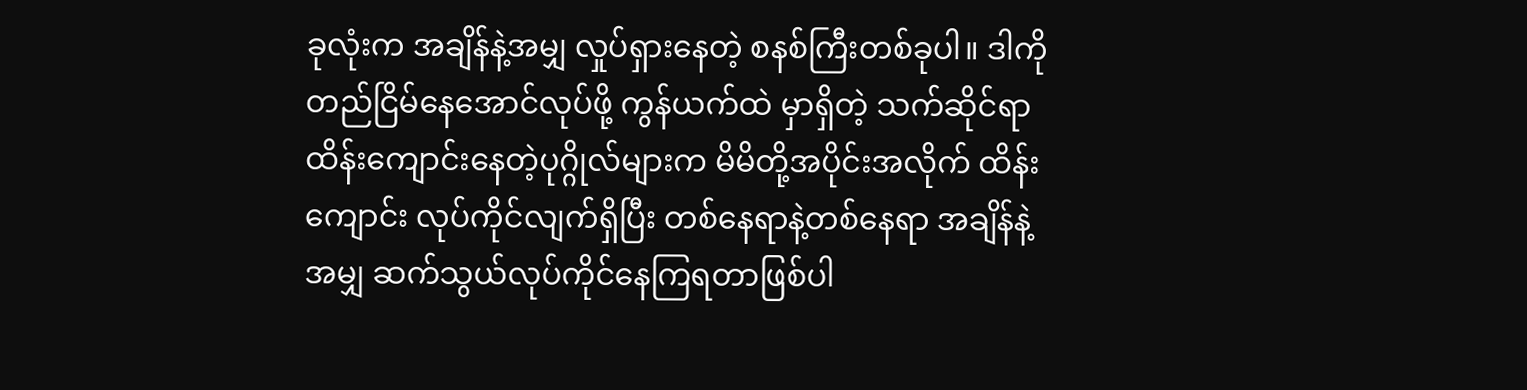ခုလုံးက အချိန်နဲ့အမျှ လှုပ်ရှားနေတဲ့ စနစ်ကြီးတစ်ခုပါ။ ဒါကိုတည်ငြိမ်နေအောင်လုပ်ဖို့ ကွန်ယက်ထဲ မှာရှိတဲ့ သက်ဆိုင်ရာ ထိန်းကျောင်းနေတဲ့ပုဂ္ဂိုလ်များက မိမိတို့အပိုင်းအလိုက် ထိန်းကျောင်း လုပ်ကိုင်လျက်ရှိပြီး တစ်နေရာနဲ့တစ်နေရာ အချိန်နဲ့အမျှ ဆက်သွယ်လုပ်ကိုင်နေကြရတာဖြစ်ပါ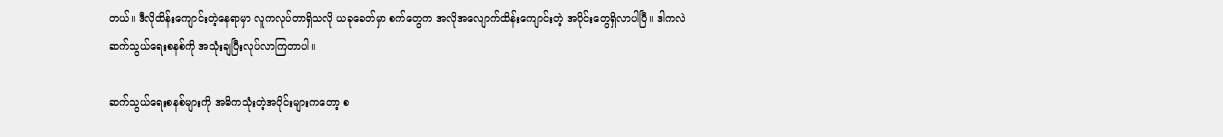တယ်။ ဒီလိုထိန်းကျောင်းတဲ့နေရာမှာ လူကလုပ်တာရှိသလို ယခုခေတ်မှာ စက်တွေက အလိုအလျောက်ထိန်းကျောင်းတဲ့ အပိုင်းတွေရှိလာပါပြီ။ ဒါကလဲ ဆက်သွယ်ရေးစနစ်ကို အသုံးချပြီးလုပ်လာကြတာပါ။

ဆက်သွယ်ရေးစနစ်များကို အဓိကသုံးတဲ့အပိုင်းများကတော့ စ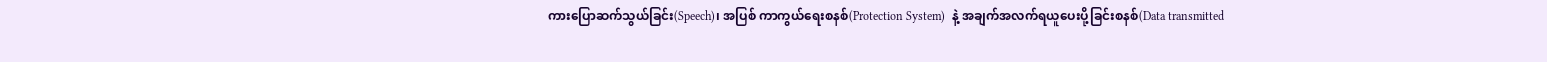ကားပြောဆက်သွယ်ခြင်း(Speech)၊ အပြစ် ကာကွယ်ရေးစနစ်(Protection System)  နဲ့ အချက်အလက်ရယူပေးပို့ခြင်းစနစ်(Data transmitted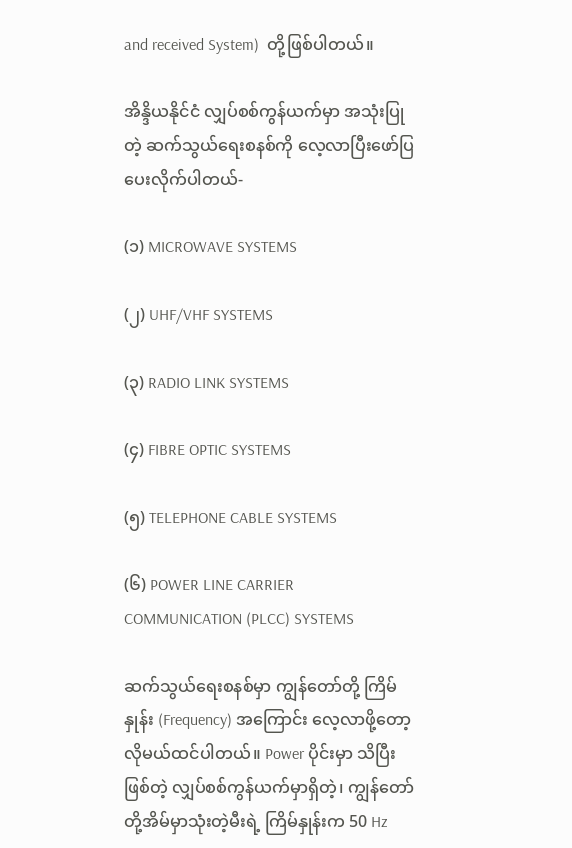and received System)  တို့ဖြစ်ပါတယ်။

အိန္ဒိယနိုင်ငံ လျှပ်စစ်ကွန်ယက်မှာ အသုံးပြုတဲ့ ဆက်သွယ်ရေးစနစ်ကို လေ့လာပြီးဖော်ပြပေးလိုက်ပါတယ်-

(၁) MICROWAVE SYSTEMS

(၂) UHF/VHF SYSTEMS

(၃) RADIO LINK SYSTEMS

(၄) FIBRE OPTIC SYSTEMS

(၅) TELEPHONE CABLE SYSTEMS

(၆) POWER LINE CARRIER COMMUNICATION (PLCC) SYSTEMS

ဆက်သွယ်ရေးစနစ်မှာ ကျွန်တော်တို့ ကြိမ်နှုန်း (Frequency) အကြောင်း လေ့လာဖို့တော့လိုမယ်ထင်ပါတယ်။ Power ပိုင်းမှာ သိပြီးဖြစ်တဲ့ လျှပ်စစ်ကွန်ယက်မှာရှိတဲ့၊ ကျွန်တော်တို့အိမ်မှာသုံးတဲ့မီးရဲ့ ကြိမ်နှုန်းက 50 Hz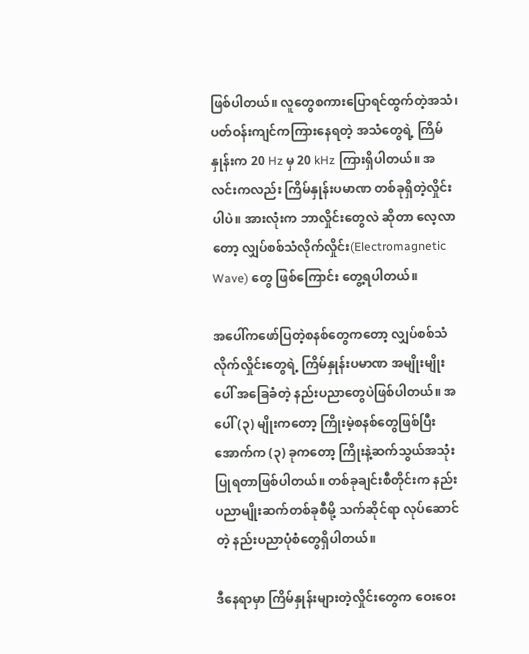ဖြစ်ပါတယ်။ လူတွေစကားပြောရင်ထွက်တဲ့အသံ၊ ပတ်ဝန်းကျင်ကကြားနေရတဲ့ အသံတွေရဲ့ ကြိမ်နှုန်းက 20 Hz မှ 20 kHz ကြားရှိပါတယ်။ အလင်းကလည်း ကြိမ်နှုန်းပမာဏ တစ်ခုရှိတဲ့လှိုင်းပါပဲ။ အားလုံးက ဘာလှိုင်းတွေလဲ ဆိုတာ လေ့လာတော့ လျှပ်စစ်သံလိုက်လှိုင်း(Electromagnetic Wave) တွေ ဖြစ်ကြောင်း တွေ့ရပါတယ်။

အပေါ်ကဖော်ပြတဲ့စနစ်တွေကတော့ လျှပ်စစ်သံလိုက်လှိုင်းတွေရဲ့ ကြိမ်နှုန်းပမာဏ အမျိုးမျိုးပေါ် အခြေခံတဲ့ နည်းပညာတွေပဲဖြစ်ပါတယ်။ အပေါ် (၃) မျိုးကတော့ ကြိုးမဲ့စနစ်တွေဖြစ်ပြီး အောက်က (၃) ခုကတော့ ကြိုးနဲ့ဆက်သွယ်အသုံးပြုရတာဖြစ်ပါတယ်။ တစ်ခုချင်းစီတိုင်းက နည်းပညာမျိုးဆက်တစ်ခုစီမို့ သက်ဆိုင်ရာ လုပ်ဆောင်တဲ့ နည်းပညာပုံစံတွေရှိပါတယ်။

ဒီနေရာမှာ ကြိမ်နှုန်းများတဲ့လှိုင်းတွေက ဝေးဝေး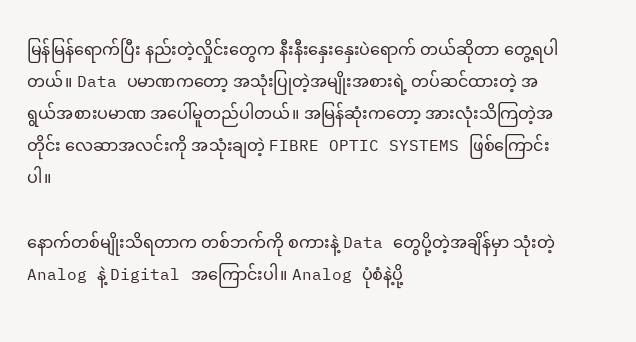မြန်မြန်ရောက်ပြီး နည်းတဲ့လှိုင်းတွေက နီးနီးနှေးနှေးပဲရောက် တယ်ဆိုတာ တွေ့ရပါတယ်။ Data ပမာဏကတော့ အသုံးပြုတဲ့အမျိုးအစားရဲ့ တပ်ဆင်ထားတဲ့ အရွယ်အစားပမာဏ အပေါ်မူတည်ပါတယ်။ အမြန်ဆုံးကတော့ အားလုံးသိကြတဲ့အတိုင်း လေဆာအလင်းကို အသုံးချတဲ့ FIBRE OPTIC SYSTEMS ဖြစ်ကြောင်းပါ။

နောက်တစ်မျိုးသိရတာက တစ်ဘက်ကို စကားနဲ့ Data တွေပို့တဲ့အချိန်မှာ သုံးတဲ့ Analog နဲ့ Digital အကြောင်းပါ။ Analog ပုံစံနဲ့ပို့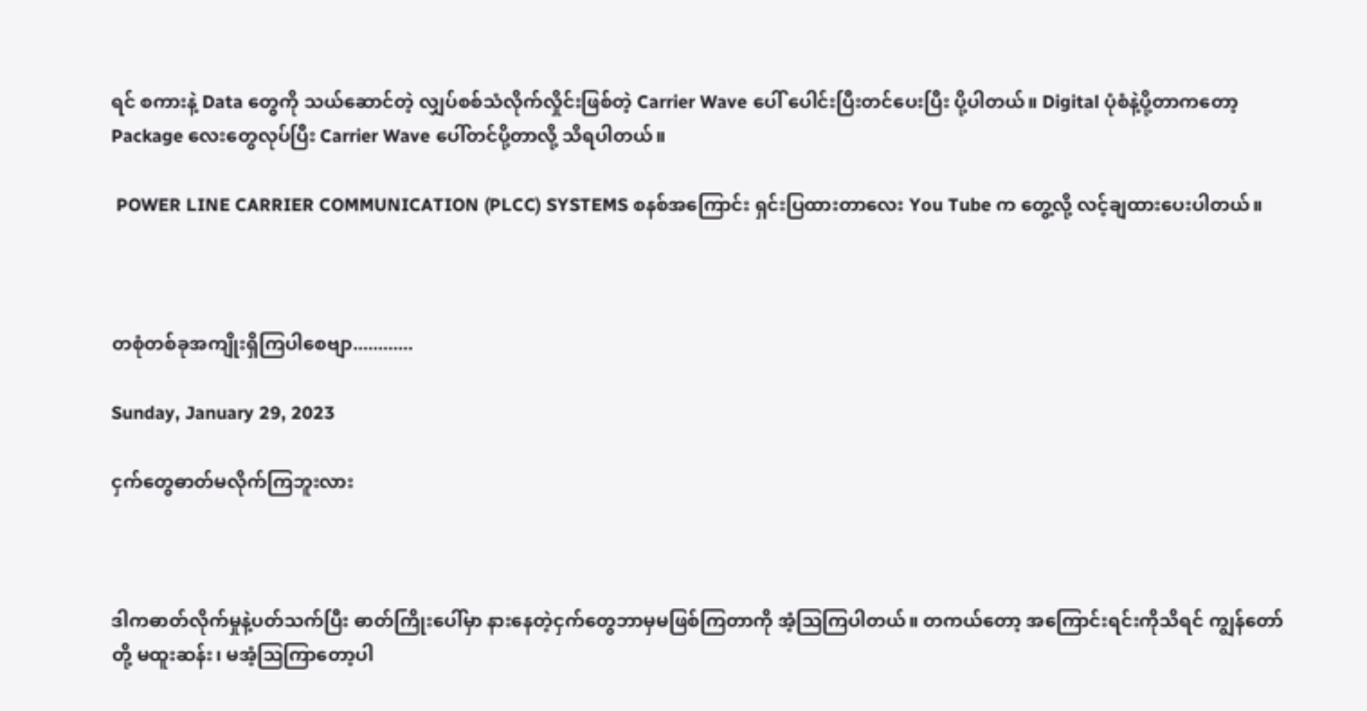ရင် စကားနဲ့ Data တွေကို သယ်‌ဆောင်တဲ့ လျှပ်စစ်သံလိုက်လှိုင်းဖြစ်တဲ့ Carrier Wave ပေါ် ပေါင်းပြီးတင်ပေးပြီး ပို့ပါတယ်။ Digital ပုံစံနဲ့ပို့တာကတော့ Package လေးတွေလုပ်ပြီး Carrier Wave ပေါ်တင်ပို့တာလို့ သိရပါတယ်။

 POWER LINE CARRIER COMMUNICATION (PLCC) SYSTEMS စနစ်အကြောင်း ရှင်းပြထားတာလေး You Tube က တွေ့လို့ လင့်ချထားပေးပါတယ်။



တစုံတစ်ခုအကျိုးရှိကြပါစေဗျာ............

Sunday, January 29, 2023

ငှက်တွေဓာတ်မလိုက်ကြဘူးလား



ဒါကဓာတ်လိုက်မှုနဲ့ပတ်သက်ပြီး ဓာတ်ကြိုးပေါ်မှာ နားနေတဲ့ငှက်တွေဘာမှမဖြစ်ကြတာကို အံ့သြကြပါတယ်။ တကယ်တော့ အကြောင်းရင်းကိုသိရင် ကျွန်တော်တို့ မထူးဆန်း၊ မအံ့သြကြာတော့ပါ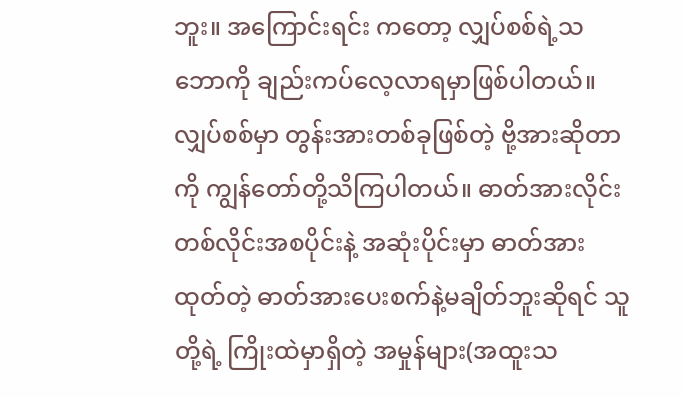ဘူး။ အကြောင်းရင်း ကတော့ လျှပ်စစ်ရဲ့သဘောကို ချည်းကပ်လေ့လာရမှာဖြစ်ပါတယ်။ လျှပ်စစ်မှာ တွန်းအားတစ်ခုဖြစ်တဲ့ ဗို့အားဆိုတာကို ကျွန်တော်တို့သိကြပါတယ်။ ဓာတ်အားလိုင်းတစ်လိုင်းအစပိုင်းနဲ့ အဆုံးပိုင်းမှာ ဓာတ်အားထုတ်တဲ့ ဓာတ်အားပေးစက်နဲ့မချိတ်ဘူးဆိုရင် သူတို့ရဲ့ ကြိုးထဲမှာရှိတဲ့ အမှုန်များ(အထူးသ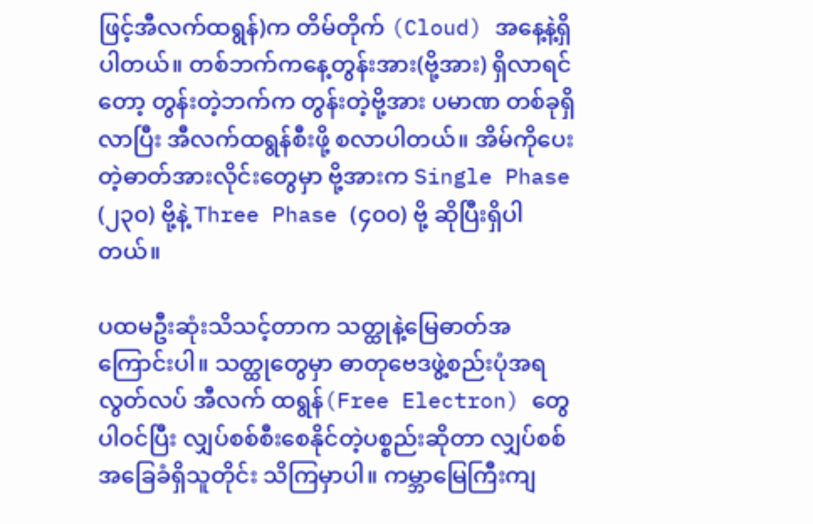ဖြင့်အီလက်ထရွန်)က တိမ်တိုက် (Cloud) အနေ့နဲ့ရှိပါတယ်။ တစ်ဘက်ကနေ့တွန်းအား(ဗို့အား) ရှိလာရင်တော့ တွန်းတဲ့ဘက်က တွန်းတဲ့ဗို့အား ပမာဏ တစ်ခုရှိလာပြီး အီလက်ထရွန်စီးဖို့ စလာပါတယ်။ အိမ်ကိုပေးတဲ့ဓာတ်အားလိုင်းတွေမှာ ဗို့အားက Single Phase (၂၃၀) ဗို့နဲ့ Three Phase (၄၀၀) ဗို့ ဆိုပြီးရှိပါတယ်။

ပထမဦးဆုံးသိသင့်တာက သတ္ထုနဲ့မြေဓာတ်အကြောင်းပါ။ သတ္ထုတွေမှာ ဓာတုဗေဒဖွဲ့စည်းပုံအရ လွတ်လပ် အီလက် ထရွန်(Free Electron) တွေ ပါဝင်ပြီး လျှပ်စစ်စီးစေနိုင်တဲ့ပစ္စည်းဆိုတာ လျှပ်စစ်အခြေခံရှိသူတိုင်း သိကြမှာပါ။ ကမ္ဘာမြေကြီးကျ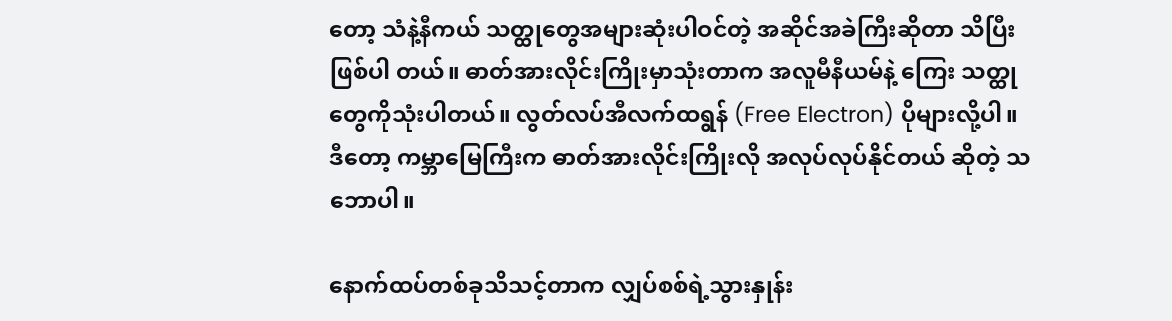တော့ သံနဲ့နီကယ် သတ္ထုတွေအများဆုံးပါဝင်တဲ့ အဆိုင်အခဲကြီးဆိုတာ သိပြီးဖြစ်ပါ တယ်။ ဓာတ်အားလိုင်းကြိုးမှာသုံးတာက အလူမီနီယမ်နဲ့ ကြေး သတ္ထုတွေကိုသုံးပါတယ်။ လွတ်လပ်အီလက်ထရွန် (Free Electron) ပိုများလို့ပါ။ ဒီတော့ ကမ္ဘာမြေကြီးက ဓာတ်အားလိုင်းကြိုးလို အလုပ်လုပ်နိုင်တယ် ဆိုတဲ့ သဘောပါ။

နောက်ထပ်တစ်ခုသိသင့်တာက လျှပ်စစ်ရဲ့သွားနှုန်း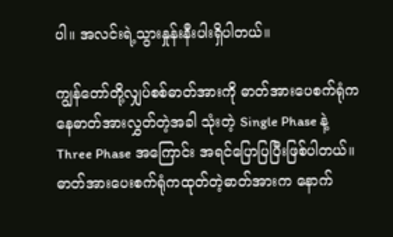ပါ။ အလင်းရဲ့သွားနှုန်းနီးပါးရှိပါတယ်။

ကျွန်တော်တို့လျှပ်စစ်ဓာတ်အားကို ဓာတ်အားပေစက်ရုံကနေဓာတ်အားလွှတ်တဲ့အခါ သုံးတဲ့ Single Phase နဲ့ Three Phase အကြောင်း အရင်ပြောပြပြီးဖြစ်ပါတယ်။ ဓာတ်အားပေးစက်ရုံကထုတ်တဲ့ဓာတ်အားက နောက်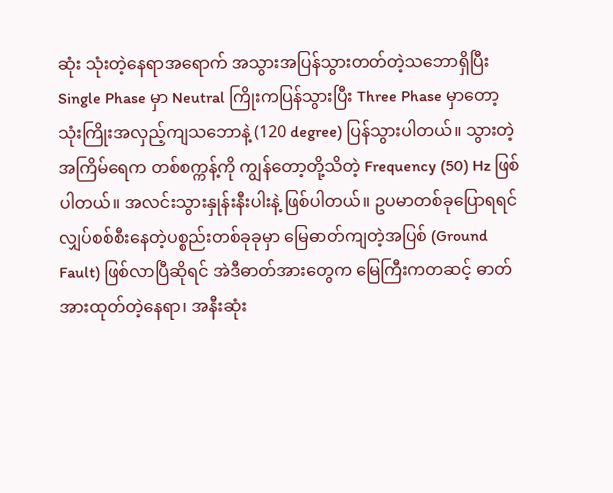ဆုံး သုံးတဲ့နေရာအရောက် အသွားအပြန်သွားတတ်တဲ့သဘောရှိပြီး Single Phase မှာ Neutral ကြိုးကပြန်သွားပြီး Three Phase မှာတော့ သုံးကြိုးအလှည့်ကျသဘောနဲ့ (120 degree) ပြန်သွားပါတယ်။ သွားတဲ့အကြိမ်ရေက တစ်စက္ကန့်ကို ကျွန်တော့တို့သိတဲ့ Frequency (50) Hz ဖြစ်ပါတယ်။ အလင်းသွားနှုန်းနီးပါးနဲ့ ဖြစ်ပါတယ်။ ဥပမာတစ်ခုပြောရရင် လျှပ်စစ်စီးနေတဲ့ပစ္စည်းတစ်ခုခုမှာ မြေဓာတ်ကျတဲ့အပြစ် (Ground Fault) ဖြစ်လာပြီဆိုရင် အဲဒီဓာတ်အားတွေက မြေကြီးကတဆင့် ဓာတ်အားထုတ်တဲ့နေရာ၊ အနီးဆုံး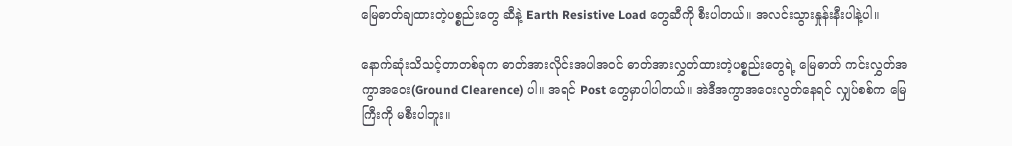မြေဓာတ်ချထားတဲ့ပစ္စည်းတွေ ဆီနဲ့ Earth Resistive Load တွေဆီကို စီးပါတယ်။ အလင်းသွားနှုန်းနီးပါနဲ့ပါ။

နောက်ဆုံးသိသင့်တာတစ်ခုက ဓာတ်အားလိုင်းအပါအဝင် ဓာတ်အားလွှတ်ထားတဲ့ပစ္စည်းတွေရဲ့ မြေဓာတ် ကင်းလွှတ်အကွာအဝေး(Ground Clearence) ပါ။ အရင် Post တွေမှာပါပါတယ်။ အဲဒီအကွာအဝေးလွတ်နေရင် လျှပ်စစ်က မြေကြီးကို မစီးပါဘူး။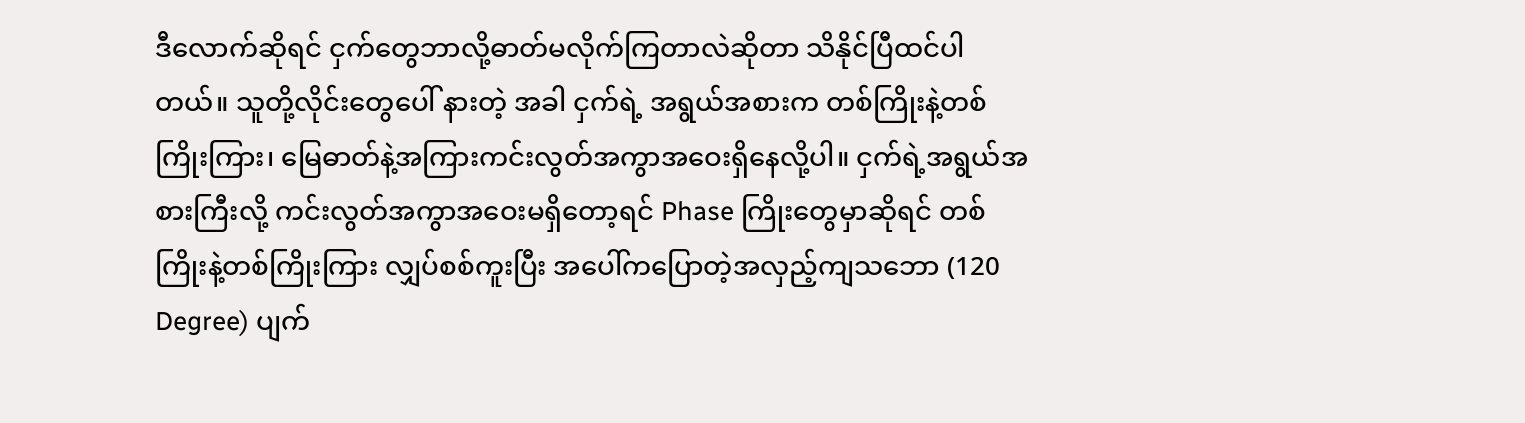ဒီလောက်ဆိုရင် ငှက်တွေဘာလို့ဓာတ်မလိုက်ကြတာလဲဆိုတာ သိနိုင်ပြီထင်ပါတယ်။ သူတို့လိုင်းတွေပေါ် နားတဲ့ အခါ ငှက်ရဲ့ အရွယ်အစားက တစ်ကြိုးနဲ့တစ်ကြိုးကြား၊ မြေဓာတ်နဲ့အကြားကင်းလွတ်အကွာအဝေးရှိနေလို့ပါ။ ငှက်ရဲ့အရွယ်အစားကြီးလို့ ကင်းလွတ်အကွာအဝေးမရှိတော့ရင် Phase ကြိုးတွေမှာဆိုရင် တစ်ကြိုးနဲ့တစ်ကြိုးကြား လျှပ်စစ်ကူးပြီး အပေါ်ကပြောတဲ့အလှည့်ကျသဘော (120 Degree) ပျက်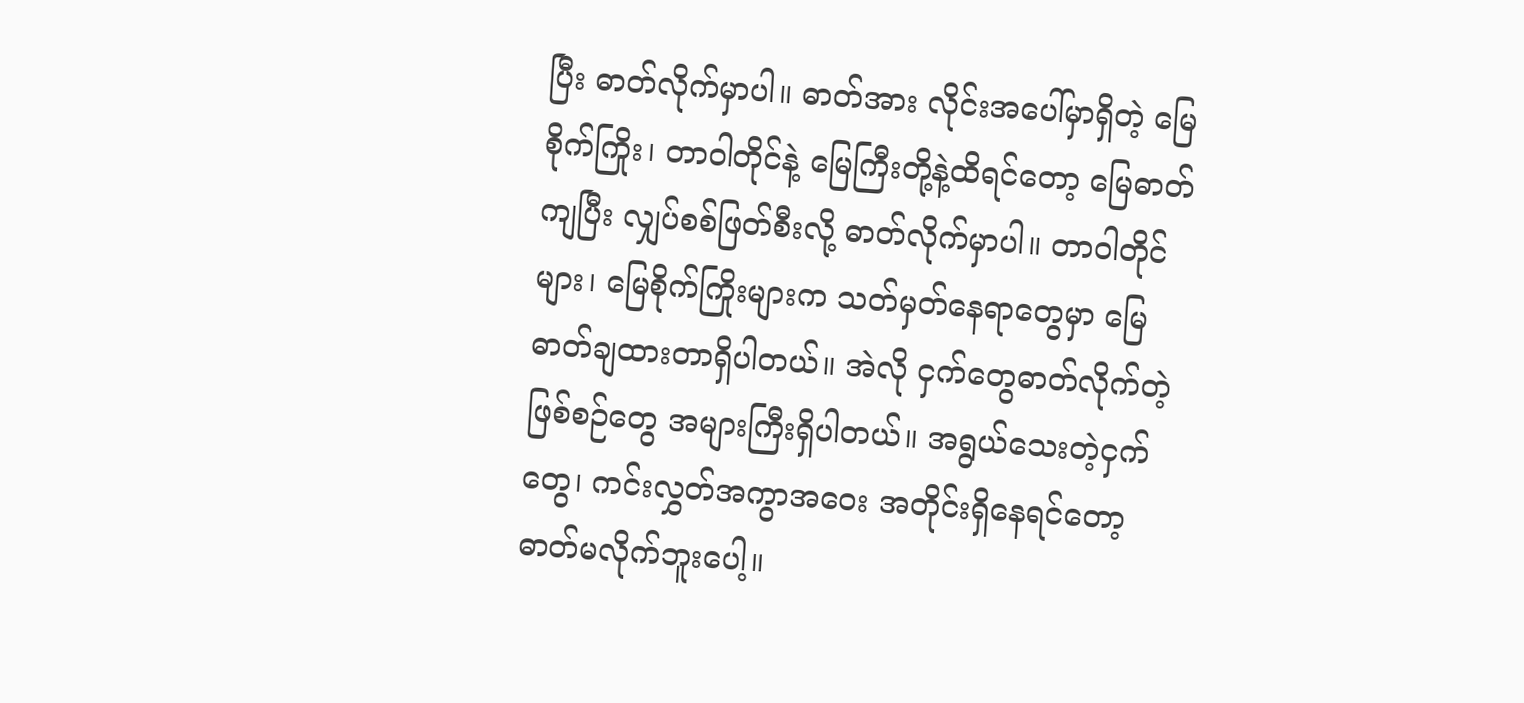ပြီး ဓာတ်လိုက်မှာပါ။ ဓာတ်အား လိုင်းအပေါ်မှာရှိတဲ့ မြေစိုက်ကြိုး၊ တာဝါတိုင်နဲ့ မြေကြီးတို့နဲ့ထိရင်တော့ မြေဓာတ်ကျပြီး လျှပ်စစ်ဖြတ်စီးလို့ ဓာတ်လိုက်မှာပါ။ တာဝါတိုင်များ၊ မြေစိုက်ကြိုးများက သတ်မှတ်နေရာတွေမှာ မြေဓာတ်ချထားတာရှိပါတယ်။ အဲလို ငှက်တွေဓာတ်လိုက်တဲ့ဖြစ်စဉ်တွေ အများကြီးရှိပါတယ်။ အရွယ်သေးတဲ့ငှက်တွေ၊ ကင်းလွှတ်အကွာအဝေး အတိုင်းရှိနေရင်တော့ ဓာတ်မလိုက်ဘူးပေါ့။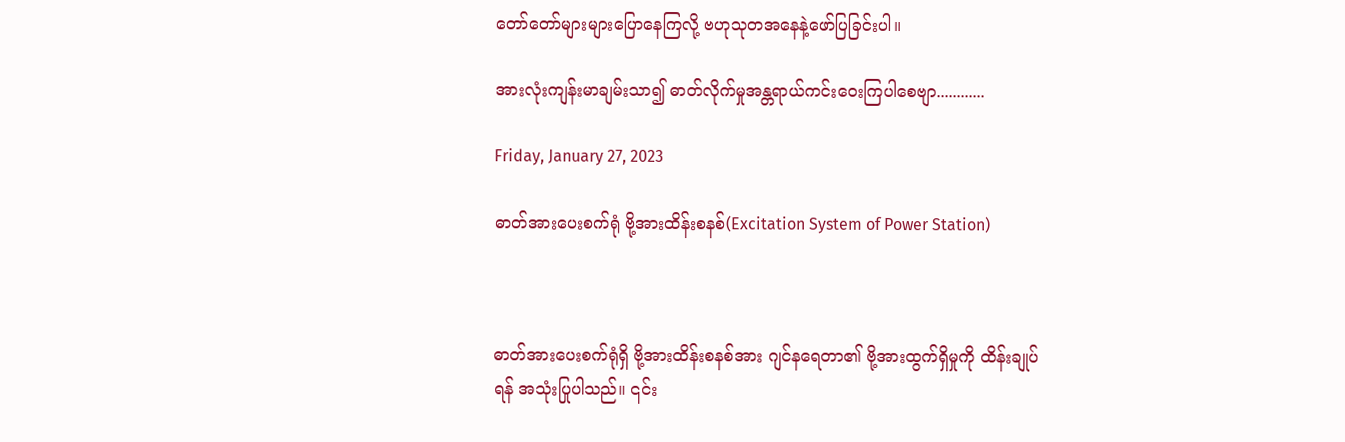တော်တော်များများပြောနေကြလို့ ဗဟုသုတအနေနဲ့ဖော်ပြခြင်းပါ။

အားလုံးကျန်းမာချမ်းသာ၍ ဓာတ်လိုက်မှုအန္တရာယ်ကင်းဝေးကြပါစေဗျာ............

Friday, January 27, 2023

ဓာတ်အားပေးစက်ရုံ ဗို့အားထိန်းစနစ်(Excitation System of Power Station)



ဓာတ်အားပေးစက်ရုံရှိ ဗို့အားထိန်းစနစ်အား ဂျင်နရေတာ၏ ဗို့အားထွက်ရှိမှုကို ထိန်းချုပ်ရန် အသုံးပြုပါသည်။ ၎င်း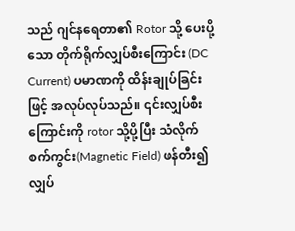သည် ဂျင်နရေတာ၏ Rotor သို့ ပေးပို့သော တိုက်ရိုက်လျှပ်စီးကြောင်း (DC Current) ပမာဏကို ထိန်းချုပ်ခြင်းဖြင့် အလုပ်လုပ်သည်။ ၎င်းလျှပ်စီးကြောင်းကို rotor သို့ပို့ပြီး သံလိုက်စက်ကွင်း(Magnetic Field) ဖန်တီး၍ လျှပ်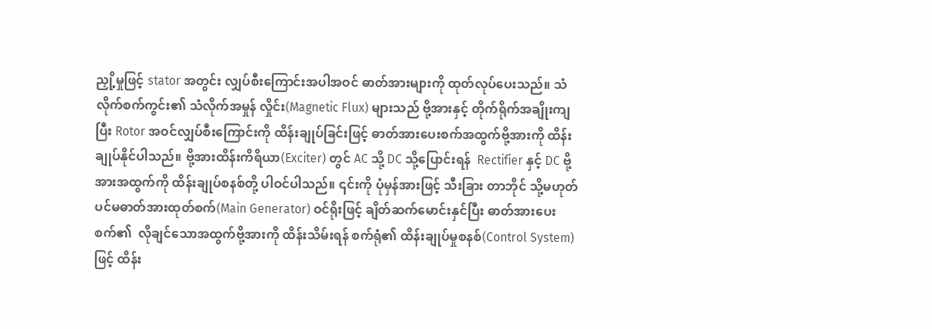ညှို့မှုဖြင့် stator အတွင်း လျှပ်စီးကြောင်းအပါအဝင် ဓာတ်အားများကို ထုတ်လုပ်ပေးသည်။ သံလိုက်စက်ကွင်း၏ သံလိုက်အမှုန် လှိုင်း(Magnetic Flux) များသည် ဗို့အားနှင့် တိုက်ရိုက်အချိုးကျပြီး Rotor အဝင်လျှပ်စီးကြောင်းကို ထိန်းချုပ်ခြင်းဖြင့် ဓာတ်အားပေးစက်အထွက်ဗို့အားကို ထိန်းချုပ်နိုင်ပါသည်။ ဗို့အားထိန်းကိရိယာ(Exciter) တွင် AC သို့ DC သို့ပြောင်းရန်  Rectifier နှင့် DC ဗို့အားအထွက်ကို ထိန်းချုပ်စနစ်တို့ ပါဝင်ပါသည်။ ၎င်းကို ပုံမှန်အားဖြင့် သီးခြား တာဘိုင် သို့မဟုတ် ပင်မဓာတ်အားထုတ်စက်(Main Generator) ဝင်ရိုးဖြင့် ချိတ်ဆက်မောင်းနှင်ပြီး ဓာတ်အားပေးစက်၏  လိုချင်သောအထွက်ဗို့အားကို ထိန်းသိမ်းရန် စက်ရုံ၏ ထိန်းချုပ်မှုစနစ်(Control System) ဖြင့် ထိန်း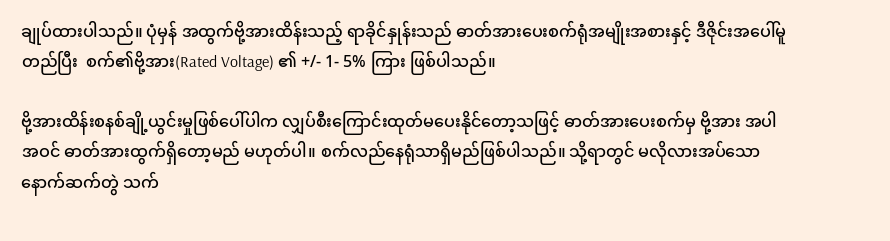ချုပ်ထားပါသည်။ ပုံမှန် အထွက်ဗို့အားထိန်းသည့် ရာခိုင်နှုန်းသည် ဓာတ်အားပေးစက်ရုံအမျိုးအစားနှင့် ဒီဇိုင်းအပေါ်မူတည်ပြီး  စက်၏ဗို့အား(Rated Voltage) ၏ +/- 1- 5% ကြား ဖြစ်ပါသည်။

ဗို့အားထိန်းစနစ်ချို့ယွင်းမှုဖြစ်ပေါ်ပါက လျှပ်စီးကြောင်းထုတ်မပေးနိုင်တော့သဖြင့် ဓာတ်အားပေးစက်မှ ဗို့အား အပါအဝင် ဓာတ်အားထွက်ရှိတော့မည် မဟုတ်ပါ။ စက်လည်နေရုံသာရှိမည်ဖြစ်ပါသည်။ သို့ရာတွင် မလိုလားအပ်သော နောက်ဆက်တွဲ သက်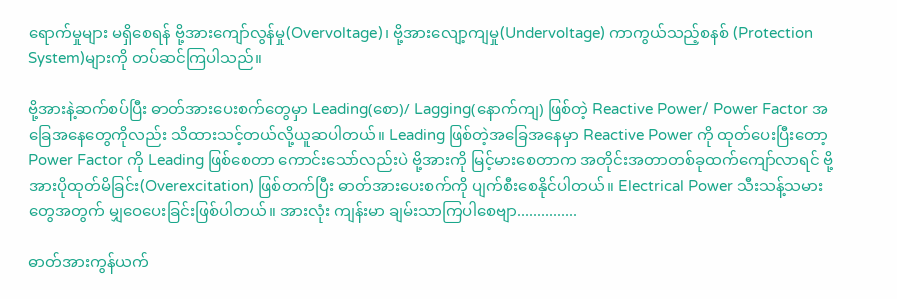ရောက်မှုများ မရှိစေရန် ဗို့အားကျော်လွန်မှု(Overvoltage)၊ ဗို့အားလျော့ကျမှု(Undervoltage) ကာကွယ်သည့်စနစ် (Protection System)များကို တပ်ဆင်ကြပါသည်။

ဗို့အားနဲ့ဆက်စပ်ပြီး ဓာတ်အားပေးစက်တွေမှာ Leading(စော)/ Lagging(နောက်ကျ) ဖြစ်တဲ့ Reactive Power/ Power Factor အခြေအနေတွေကိုလည်း သိထားသင့်တယ်လို့ယူဆပါတယ်။ Leading ဖြစ်တဲ့အခြေအနေမှာ Reactive Power ကို ထုတ်ပေးပြီးတော့ Power Factor ကို Leading ဖြစ်စေတာ ကောင်းသော်လည်းပဲ ဗို့အားကို မြင့်မားစေတာက အတိုင်းအတာတစ်ခုထက်ကျော်လာရင် ဗို့အားပိုထုတ်မိခြင်း(Overexcitation) ဖြစ်တက်ပြီး ဓာတ်အားပေးစက်ကို ပျက်စီးစေနိုင်ပါတယ်။ Electrical Power သီးသန့်သမားတွေအတွက် မျှဝေပေးခြင်းဖြစ်ပါတယ်။ အားလုံး ကျန်းမာ ချမ်းသာကြပါစေဗျာ...............

ဓာတ်အားကွန်ယက်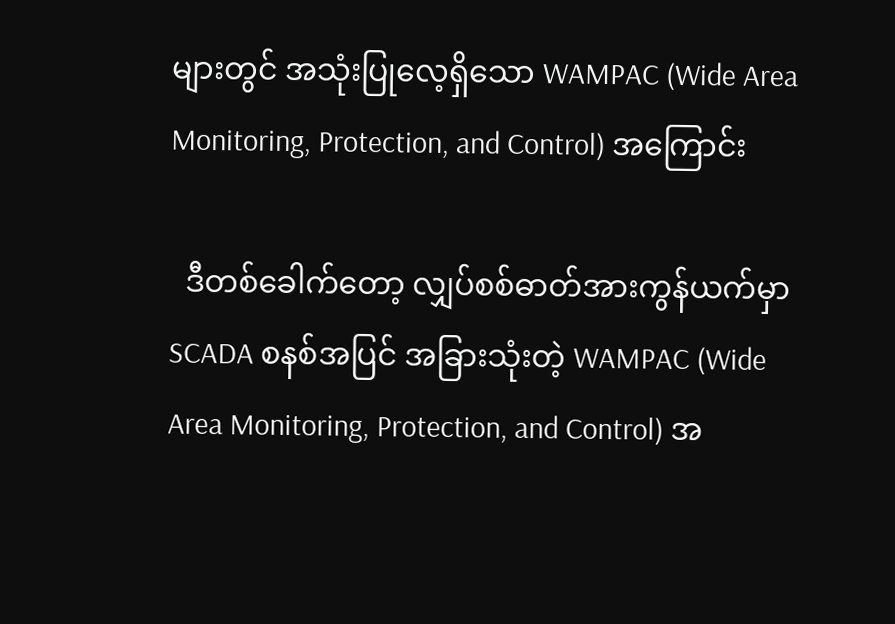များတွင် အသုံးပြုလေ့ရှိသော WAMPAC (Wide Area Monitoring, Protection, and Control) အကြောင်း

  ဒီတစ်ခေါက်တော့ လျှပ်စစ်ဓာတ်အားကွန်ယက်မှာ SCADA စနစ်အပြင် အခြားသုံးတဲ့ WAMPAC (Wide Area Monitoring, Protection, and Control) အ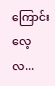ကြောင်း လေ့လ...